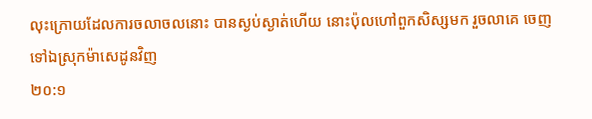លុះក្រោយដែលការចលាចលនោះ បានស្ងប់ស្ងាត់ហើយ នោះប៉ុលហៅពួកសិស្សមក រួចលាគេ ចេញទៅឯស្រុកម៉ាសេដូនវិញ
២០:១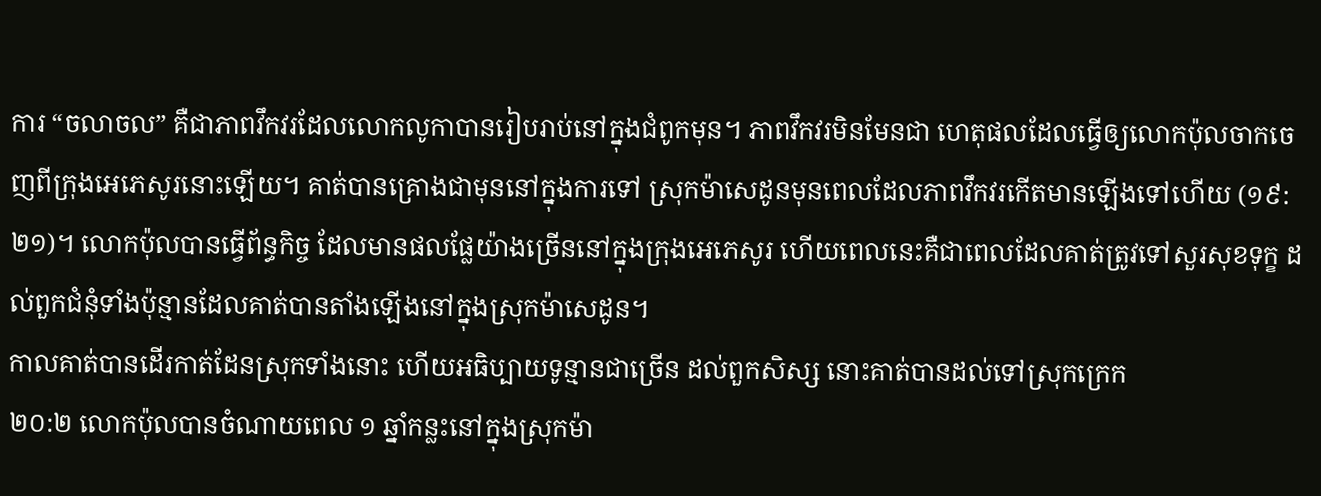ការ “ចលាចល” គឺជាភាពវឹកវរដែលលោកលូកាបានរៀបរាប់នៅក្នុងជំពូកមុន។ ភាពវឹកវរមិនមែនជា ហេតុផលដែលធ្វើឲ្យលោកប៉ុលចាកចេញពីក្រុងអេភេសូរនោះឡើយ។ គាត់បានគ្រោងជាមុននៅក្នុងការទៅ ស្រុកម៉ាសេដូនមុនពេលដែលភាពវឹកវរកើតមានឡើងទៅហើយ (១៩:២១)។ លោកប៉ុលបានធ្វើព័ន្ធកិច្ច ដែលមានផលផ្លែយ៉ាងច្រើននៅក្នុងក្រុងអេភេសូរ ហើយពេលនេះគឺជាពេលដែលគាត់ត្រូវទៅសួរសុខទុក្ខ ដល់ពួកជំនុំទាំងប៉ុន្មានដែលគាត់បានតាំងឡើងនៅក្នុងស្រុកម៉ាសេដូន។
កាលគាត់បានដើរកាត់ដែនស្រុកទាំងនោះ ហើយអធិប្បាយទូន្មានជាច្រើន ដល់ពួកសិស្ស នោះគាត់បានដល់ទៅស្រុកក្រេក
២០:២ លោកប៉ុលបានចំណាយពេល ១ ឆ្នាំកន្លះនៅក្នុងស្រុកម៉ា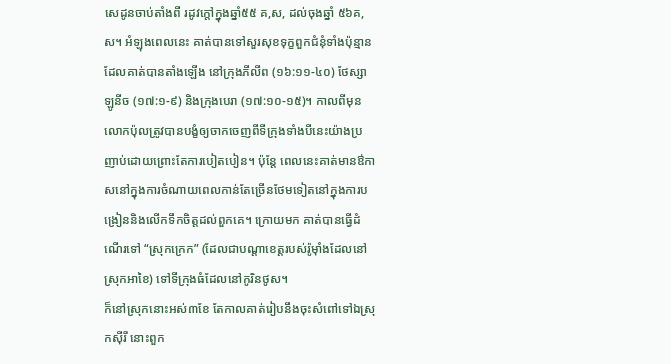សេដូនចាប់តាំងពី រដូវក្តៅក្នុងឆ្នាំ៥៥ គ,ស, ដល់ចុងឆ្នាំ ៥៦គ,ស។ អំឡុងពេលនេះ គាត់បានទៅសួរសុខទុក្ខពួកជំនុំទាំងប៉ុន្មានដែលគាត់បានតាំងឡើង នៅក្រុងភីលីព (១៦:១១-៤០) ថែស្សាឡូនីច (១៧:១-៩) និងក្រុងបេរា (១៧:១០-១៥)។ កាលពីមុន លោកប៉ុលត្រូវបានបង្ខំឲ្យចាកចេញពីទីក្រុងទាំងបីនេះយ៉ាងប្រញាប់ដោយព្រោះតែការបៀតបៀន។ ប៉ុន្តែ ពេលនេះគាត់មានឳកាសនៅក្នុងការចំណាយពេលកាន់តែច្រើនថែមទៀតនៅក្នុងការបង្រៀននិងលើកទឹកចិត្តដល់ពួកគេ។ ក្រោយមក គាត់បានធ្វើដំណើរទៅ “ស្រុកក្រេក” (ដែលជាបណ្តាខេត្តរបស់រ៉ូម៉ាំងដែលនៅស្រុកអាខៃ) ទៅទីក្រុងធំដែលនៅកូរិនថូស។
ក៏នៅស្រុកនោះអស់៣ខែ តែកាលគាត់រៀបនឹងចុះសំពៅទៅឯស្រុកស៊ីរី នោះពួក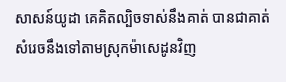សាសន៍យូដា គេគិតល្បិចទាស់នឹងគាត់ បានជាគាត់សំរេចនឹងទៅតាមស្រុកម៉ាសេដូនវិញ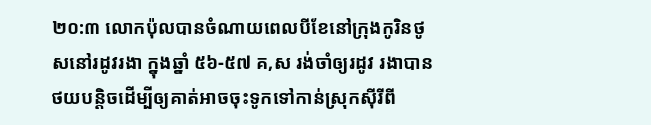២០:៣ លោកប៉ុលបានចំណាយពេលបីខែនៅក្រុងកូរិនថូសនៅរដូវរងា ក្នុងឆ្នាំ ៥៦-៥៧ គ,ស រង់ចាំឲ្យរដូវ រងាបានថយបន្តិចដើម្បីឲ្យគាត់អាចចុះទូកទៅកាន់ស្រុកស៊ីរីពី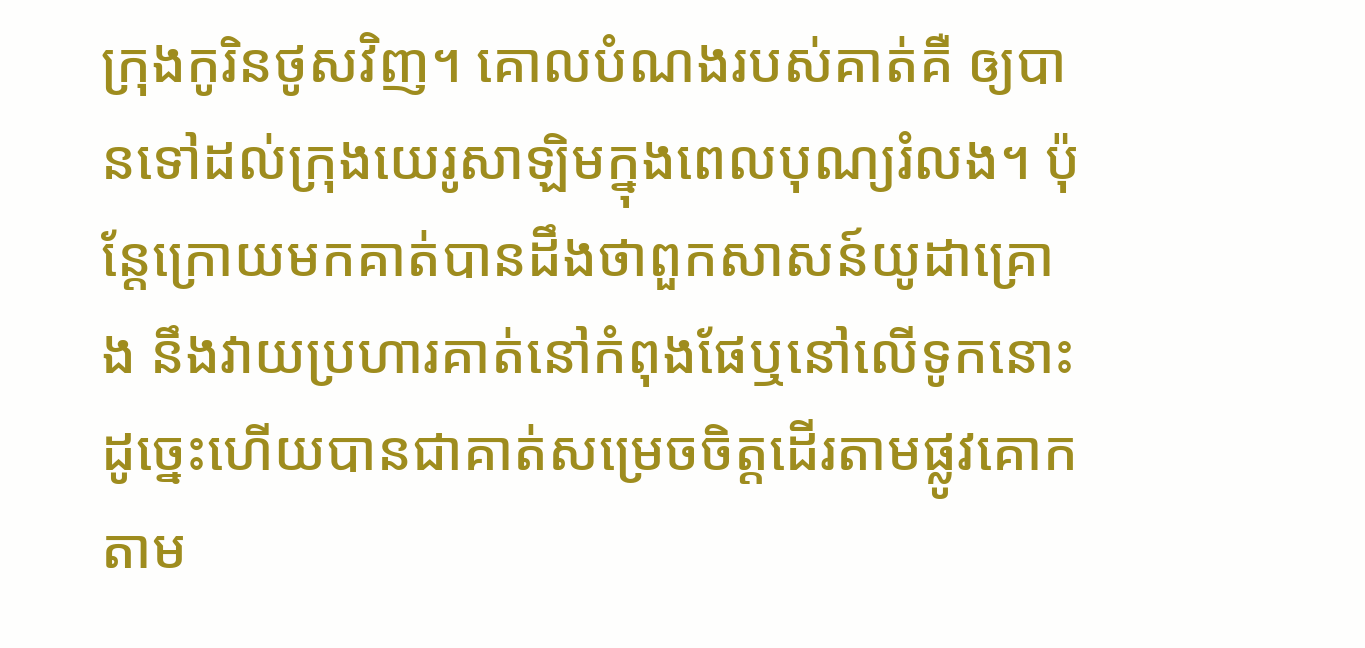ក្រុងកូរិនថូសវិញ។ គោលបំណងរបស់គាត់គឺ ឲ្យបានទៅដល់ក្រុងយេរូសាឡិមក្នុងពេលបុណ្យរំលង។ ប៉ុន្តែក្រោយមកគាត់បានដឹងថាពួកសាសន៍យូដាគ្រោង នឹងវាយប្រហារគាត់នៅកំពុងផែឬនៅលើទូកនោះ ដូច្នេះហើយបានជាគាត់សម្រេចចិត្តដើរតាមផ្លូវគោកតាម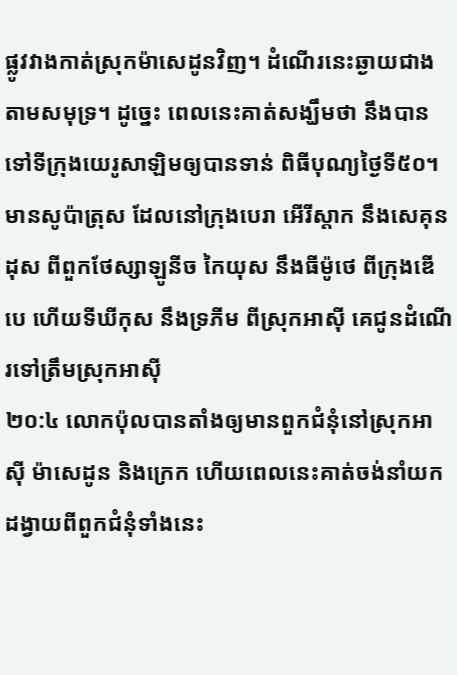ផ្លូវវាងកាត់ស្រុកម៉ាសេដូនវិញ។ ដំណើរនេះឆ្ងាយជាងតាមសមុទ្រ។ ដូច្នេះ ពេលនេះគាត់សង្ឃឹមថា នឹងបានទៅទីក្រុងយេរូសាឡិមឲ្យបានទាន់ ពិធីបុណ្យថ្ងៃទី៥០។
មានសូប៉ាត្រុស ដែលនៅក្រុងបេរា អើរីស្តាក នឹងសេគុនដុស ពីពួកថែស្សាឡូនីច កៃយុស នឹងធីម៉ូថេ ពីក្រុងឌើបេ ហើយទីឃីកុស នឹងទ្រភីម ពីស្រុកអាស៊ី គេជូនដំណើរទៅត្រឹមស្រុកអាស៊ី
២០:៤ លោកប៉ុលបានតាំងឲ្យមានពួកជំនុំនៅស្រុកអាស៊ី ម៉ាសេដូន និងក្រេក ហើយពេលនេះគាត់ចង់នាំយក ដង្វាយពីពួកជំនុំទាំងនេះ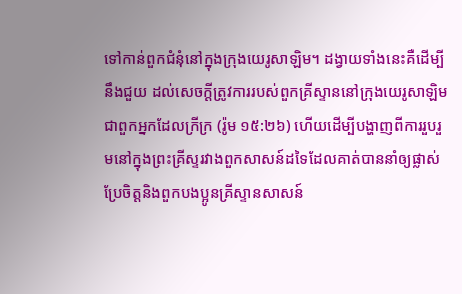ទៅកាន់ពួកជំនុំនៅក្នុងក្រុងយេរូសាឡិម។ ដង្វាយទាំងនេះគឺដើម្បីនឹងជួយ ដល់សេចក្តីត្រូវការរបស់ពួកគ្រីស្ទាននៅក្រុងយេរូសាឡិម ជាពួកអ្នកដែលក្រីក្រ (រ៉ូម ១៥:២៦) ហើយដើម្បីបង្ហាញពីការរួបរួមនៅក្នុងព្រះគ្រីស្ទរវាងពួកសាសន៍ដទៃដែលគាត់បាននាំឲ្យផ្លាស់ប្រែចិត្តនិងពួកបងប្អូនគ្រីស្ទានសាសន៍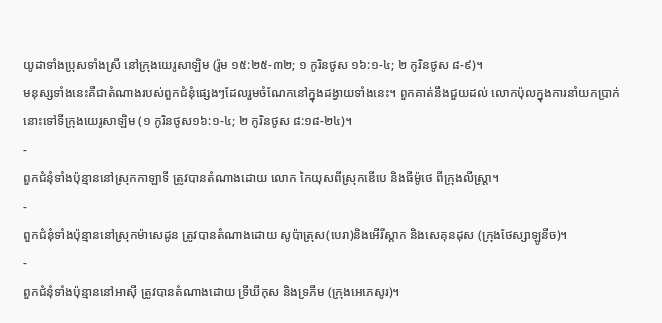យូដាទាំងប្រុសទាំងស្រី នៅក្រុងយេរូសាឡិម (រ៉ូម ១៥:២៥-៣២; ១ កូរិនថូស ១៦:១-៤; ២ កូរិនថូស ៨-៩)។
មនុស្សទាំងនេះគឺជាតំណាងរបស់ពួកជំនុំផ្សេងៗដែលរួមចំណែកនៅក្នុងដង្វាយទាំងនេះ។ ពួកគាត់នឹងជួយដល់ លោកប៉ុលក្នុងការនាំយកប្រាក់នោះទៅទីក្រុងយេរូសាឡិម (១ កូរិនថូស១៦:១-៤; ២ កូរិនថូស ៨:១៨-២៤)។
-
ពួកជំនុំទាំងប៉ុន្មាននៅស្រុកកាឡាទី ត្រូវបានតំណាងដោយ លោក កៃយុសពីស្រុកឌើបេ និងធីម៉ូថេ ពីក្រុងលីស្រ្តា។
-
ពួកជំនុំទាំងប៉ុន្មាននៅស្រុកម៉ាសេដូន ត្រូវបានតំណាងដោយ សូប៉ាត្រុស(បេរា)និងអើរីស្តាក និងសេគុនដុស (ក្រុងថែស្សាឡូនីច)។
-
ពួកជំនុំទាំងប៉ុន្មាននៅអាស៊ី ត្រូវបានតំណាងដោយ ទ្រីឃីកុស និងទ្រភីម (ក្រុងអេភេសូរ)។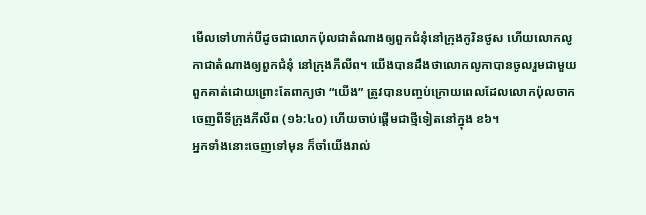មើលទៅហាក់បីដូចជាលោកប៉ុលជាតំណាងឲ្យពួកជំនុំនៅក្រុងកូរិនថូស ហើយលោកលូកាជាតំណាងឲ្យពួកជំនុំ នៅក្រុងភីលីព។ យើងបានដឹងថាលោកលូកាបានចូលរួមជាមួយពួកគាត់ដោយព្រោះតែពាក្យថា “យើង” ត្រូវបានបញ្ចប់ក្រោយពេលដែលលោកប៉ុលចាកចេញពីទីក្រុងភីលីព (១៦:៤០) ហើយចាប់ផ្តើមជាថ្មីទៀតនៅក្នុង ខ៦។
អ្នកទាំងនោះចេញទៅមុន ក៏ចាំយើងរាល់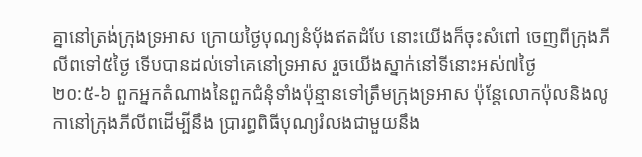គ្នានៅត្រង់ក្រុងទ្រអាស ក្រោយថ្ងៃបុណ្យនំបុ័ងឥតដំបែ នោះយើងក៏ចុះសំពៅ ចេញពីក្រុងភីលីពទៅ៥ថ្ងៃ ទើបបានដល់ទៅគេនៅទ្រអាស រួចយើងស្នាក់នៅទីនោះអស់៧ថ្ងៃ
២០:៥-៦ ពួកអ្នកតំណាងនៃពួកជំនុំទាំងប៉ុន្មានទៅត្រឹមក្រុងទ្រអាស ប៉ុន្តែលោកប៉ុលនិងលូកានៅក្រុងភីលីពដើម្បីនឹង ប្រារព្ធពិធីបុណ្យរំលងជាមួយនឹង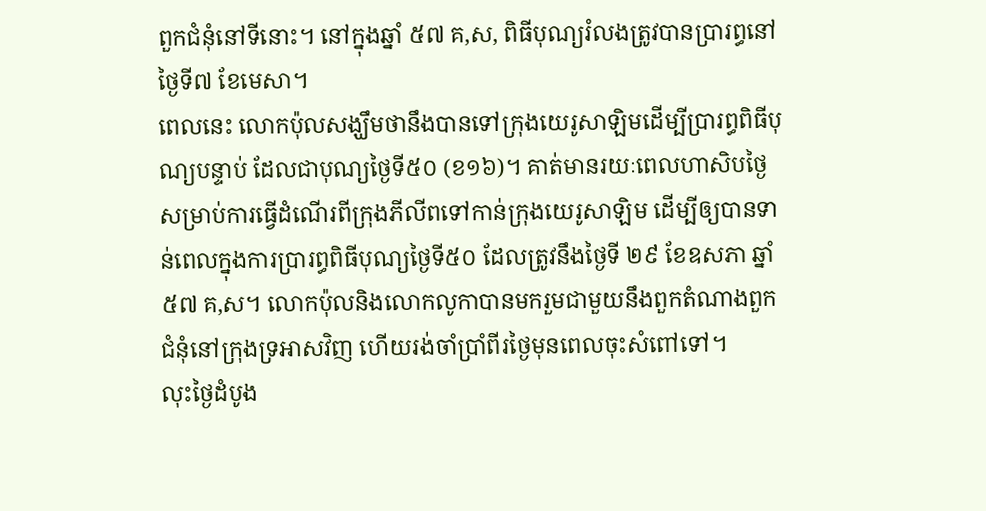ពួកជំនុំនៅទីនោះ។ នៅក្នុងឆ្នាំ ៥៧ គ,ស, ពិធីបុណ្យរំលងត្រូវបានប្រារព្ធនៅថ្ងៃទី៧ ខែមេសា។
ពេលនេះ លោកប៉ុលសង្ឃឹមថានឹងបានទៅក្រុងយេរូសាឡិមដើម្បីប្រារព្ធពិធីបុណ្យបន្ទាប់ ដែលជាបុណ្យថ្ងៃទី៥០ (ខ១៦)។ គាត់មានរយៈពេលហាសិបថ្ងៃសម្រាប់ការធ្វើដំណើរពីក្រុងភីលីពទៅកាន់ក្រុងយេរូសាឡិម ដើម្បីឲ្យបានទាន់ពេលក្នុងការប្រារព្ធពិធីបុណ្យថ្ងៃទី៥០ ដែលត្រូវនឹងថ្ងៃទី ២៩ ខែឧសភា ឆ្នាំ ៥៧ គ,ស។ លោកប៉ុលនិងលោកលូកាបានមករួមជាមួយនឹងពួកតំណាងពួកជំនុំនៅក្រុងទ្រអាសវិញ ហើយរង់ចាំប្រាំពីរថ្ងៃមុនពេលចុះសំពៅទៅ។
លុះថ្ងៃដំបូង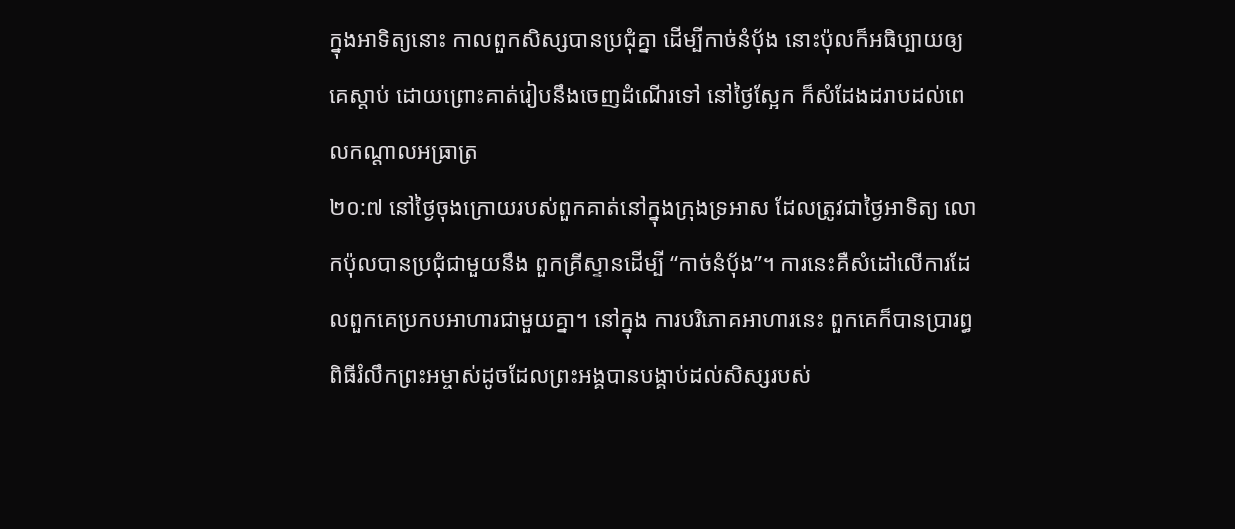ក្នុងអាទិត្យនោះ កាលពួកសិស្សបានប្រជុំគ្នា ដើម្បីកាច់នំបុ័ង នោះប៉ុលក៏អធិប្បាយឲ្យគេស្តាប់ ដោយព្រោះគាត់រៀបនឹងចេញដំណើរទៅ នៅថ្ងៃស្អែក ក៏សំដែងដរាបដល់ពេលកណ្តាលអធ្រាត្រ
២០:៧ នៅថ្ងៃចុងក្រោយរបស់ពួកគាត់នៅក្នុងក្រុងទ្រអាស ដែលត្រូវជាថ្ងៃអាទិត្យ លោកប៉ុលបានប្រជុំជាមួយនឹង ពួកគ្រីស្ទានដើម្បី “កាច់នំប៉័ង”។ ការនេះគឺសំដៅលើការដែលពួកគេប្រកបអាហារជាមួយគ្នា។ នៅក្នុង ការបរិភោគអាហារនេះ ពួកគេក៏បានប្រារព្ធពិធីរំលឹកព្រះអម្ចាស់ដូចដែលព្រះអង្គបានបង្គាប់ដល់សិស្សរបស់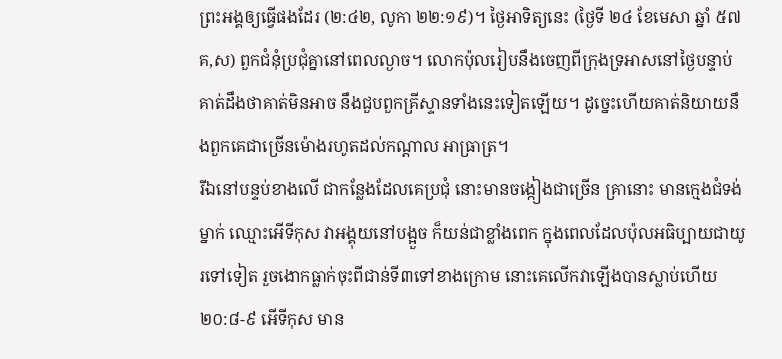ព្រះអង្គឲ្យធ្វើផងដែរ (២:៤២, លូកា ២២:១៩)។ ថ្ងៃអាទិត្យនេះ (ថ្ងៃទី ២៤ ខែមេសា ឆ្នាំ ៥៧ គ,ស) ពួកជំនុំប្រជុំគ្នានៅពេលល្ងាច។ លោកប៉ុលរៀបនឹងចេញពីក្រុងទ្រអាសនៅថ្ងៃបន្ទាប់ គាត់ដឹងថាគាត់មិនអាច នឹងជួបពួកគ្រីស្ទានទាំងនេះទៀតឡើយ។ ដូច្នេះហើយគាត់និយាយនឹងពួកគេជាច្រើនម៉ោងរហូតដល់កណ្តាល អាធ្រាត្រ។
រីឯនៅបន្ទប់ខាងលើ ជាកន្លែងដែលគេប្រជុំ នោះមានចង្កៀងជាច្រើន គ្រានោះ មានក្មេងជំទង់ម្នាក់ ឈ្មោះអើទីកុស វាអង្គុយនៅបង្អួច ក៏យន់ជាខ្លាំងពេក ក្នុងពេលដែលប៉ុលអធិប្បាយជាយូរទៅទៀត រួចងោកធ្លាក់ចុះពីជាន់ទី៣ទៅខាងក្រោម នោះគេលើកវាឡើងបានស្លាប់ហើយ
២០:៨-៩ អើទីកុស មាន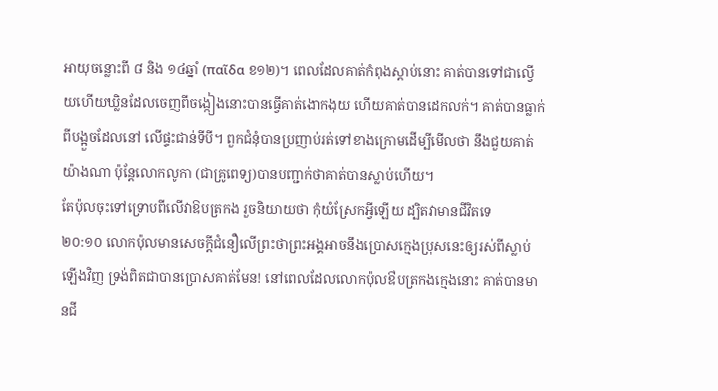អាយុចន្លោះពី ៨ និង ១៤ឆ្នាំ (παῖδα ខ១២)។ ពេលដែលគាត់កំពុងស្តាប់នោះ គាត់បានទៅជាល្វើយហើយឃ្លិនដែលចេញពីចង្កៀងនោះបានធ្វើគាត់ងោកងុយ ហើយគាត់បានដេកលក់។ គាត់បានធ្លាក់ពីបង្អួចដែលនៅ លើផ្ទះជាន់ទីបី។ ពួកជំនុំបានប្រញាប់រត់ទៅខាងក្រោមដើម្បីមើលថា នឹងជួយគាត់យ៉ាងណា ប៉ុន្តែលោកលូកា (ជាគ្រូពេទ្យ)បានបញ្ជាក់ថាគាត់បានស្លាប់ហើយ។
តែប៉ុលចុះទៅទ្រោបពីលើវាឱបត្រកង រួចនិយាយថា កុំយំស្រែកអ្វីឡើយ ដ្បិតវាមានជីវិតទេ
២០:១០ លោកប៉ុលមានសេចក្តីជំនឿលើព្រះថាព្រះអង្គអាចនឹងប្រោសក្មេងប្រុសនេះឲ្យរស់ពីស្លាប់ឡើងវិញ ទ្រង់ពិតជាបានប្រោសគាត់មែន! នៅពេលដែលលោកប៉ុលឳបត្រកងក្មេងនោះ គាត់បានមានជី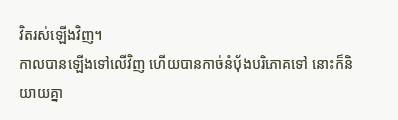វិតរស់ឡើងវិញ។
កាលបានឡើងទៅលើវិញ ហើយបានកាច់នំបុ័ងបរិភោគទៅ នោះក៏និយាយគ្នា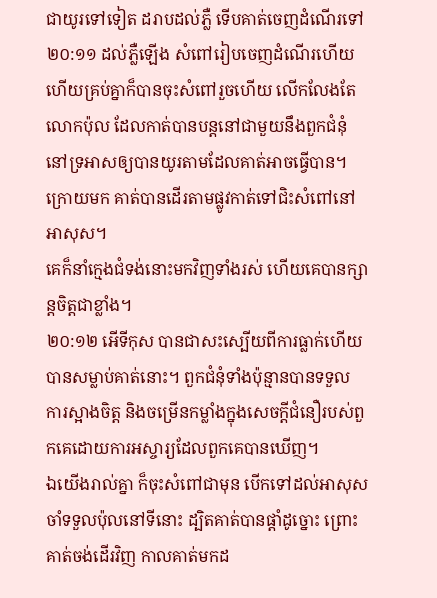ជាយូរទៅទៀត ដរាបដល់ភ្លឺ ទើបគាត់ចេញដំណើរទៅ
២០:១១ ដល់ភ្លឺឡើង សំពៅរៀបចេញដំណើរហើយ ហើយគ្រប់គ្នាក៏បានចុះសំពៅរួចហើយ លើកលែងតែ លោកប៉ុល ដែលកាត់បានបន្តនៅជាមួយនឹងពួកជំនុំនៅទ្រអាសឲ្យបានយូរតាមដែលគាត់អាចធ្វើបាន។ ក្រោយមក គាត់បានដើរតាមផ្លូវកាត់ទៅជិះសំពៅនៅអាសុស។
គេក៏នាំក្មេងជំទង់នោះមកវិញទាំងរស់ ហើយគេបានក្សាន្តចិត្តជាខ្លាំង។
២០:១២ អើទីកុស បានជាសះស្បើយពីការធ្លាក់ហើយបានសម្លាប់គាត់នោះ។ ពួកជំនុំទាំងប៉ុន្មានបានទទួល ការស្អាងចិត្ត និងចម្រើនកម្លាំងក្នុងសេចក្តីជំនឿរបស់ពួកគេដោយការអស្ចារ្យដែលពួកគេបានឃើញ។
ឯយើងរាល់គ្នា ក៏ចុះសំពៅជាមុន បើកទៅដល់អាសុស ចាំទទួលប៉ុលនៅទីនោះ ដ្បិតគាត់បានផ្តាំដូច្នោះ ព្រោះគាត់ចង់ដើរវិញ កាលគាត់មកដ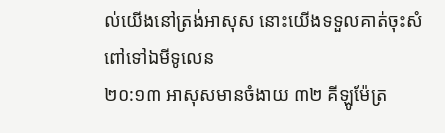ល់យើងនៅត្រង់អាសុស នោះយើងទទួលគាត់ចុះសំពៅទៅឯមីទូលេន
២០:១៣ អាសុសមានចំងាយ ៣២ គីឡូម៉ែត្រ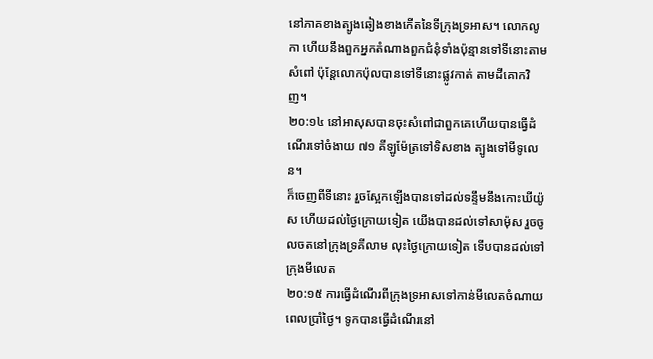នៅភាគខាងត្បូងឆៀងខាងកើតនៃទីក្រុងទ្រអាស។ លោកលូកា ហើយនឹងពួកអ្នកតំណាងពួកជំនុំទាំងប៉ុន្មានទៅទីនោះតាមសំពៅ ប៉ុន្តែលោកប៉ុលបានទៅទីនោះផ្លូវកាត់ តាមដីគោកវិញ។
២០:១៤ នៅអាសុសបានចុះសំពៅជាពួកគេហើយបានធ្វើដំណើរទៅចំងាយ ៧១ គីឡូម៉ែត្រទៅទិសខាង ត្បូងទៅមីទូលេន។
ក៏ចេញពីទីនោះ រួចស្អែកឡើងបានទៅដល់ទន្ទឹមនឹងកោះឃីយ៉ូស ហើយដល់ថ្ងៃក្រោយទៀត យើងបានដល់ទៅសាម៉ុស រួចចូលចតនៅក្រុងទ្រគីលាម លុះថ្ងៃក្រោយទៀត ទើបបានដល់ទៅក្រុងមីលេត
២០:១៥ ការធ្វើដំណើរពីក្រុងទ្រអាសទៅកាន់មីលេតចំណាយពេលប្រាំថ្ងៃ។ ទូកបានធ្វើដំណើរនៅ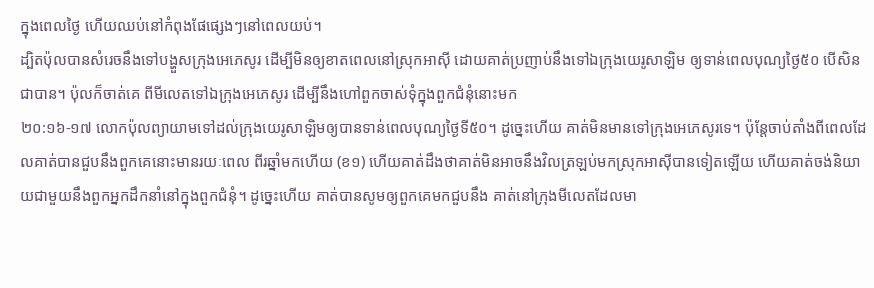ក្នុងពេលថ្ងៃ ហើយឈប់នៅកំពុងផែផ្សេងៗនៅពេលយប់។
ដ្បិតប៉ុលបានសំរេចនឹងទៅបង្ហួសក្រុងអេភេសូរ ដើម្បីមិនឲ្យខាតពេលនៅស្រុកអាស៊ី ដោយគាត់ប្រញាប់នឹងទៅឯក្រុងយេរូសាឡិម ឲ្យទាន់ពេលបុណ្យថ្ងៃ៥០ បើសិនជាបាន។ ប៉ុលក៏ចាត់គេ ពីមីលេតទៅឯក្រុងអេភេសូរ ដើម្បីនឹងហៅពួកចាស់ទុំក្នុងពួកជំនុំនោះមក
២០:១៦-១៧ លោកប៉ុលព្យាយាមទៅដល់ក្រុងយេរូសាឡិមឲ្យបានទាន់ពេលបុណ្យថ្ងៃទី៥០។ ដូច្នេះហើយ គាត់មិនមានទៅក្រុងអេភេសូរទេ។ ប៉ុន្តែចាប់តាំងពីពេលដែលគាត់បានជួបនឹងពួកគេនោះមានរយៈពេល ពីរឆ្នាំមកហើយ (ខ១) ហើយគាត់ដឹងថាគាត់មិនអាចនឹងវិលត្រឡប់មកស្រុកអាស៊ីបានទៀតឡើយ ហើយគាត់ចង់និយាយជាមួយនឹងពួកអ្នកដឹកនាំនៅក្នុងពួកជំនុំ។ ដូច្នេះហើយ គាត់បានសូមឲ្យពួកគេមកជួបនឹង គាត់នៅក្រុងមីលេតដែលមា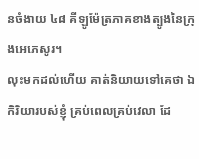នចំងាយ ៤៨ គីឡូម៉ែត្រភាគខាងត្បូងនៃក្រុងអេភេសូរ។
លុះមកដល់ហើយ គាត់និយាយទៅគេថា ឯកិរិយារបស់ខ្ញុំ គ្រប់ពេលគ្រប់វេលា ដែ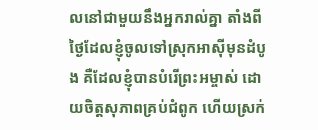លនៅជាមួយនឹងអ្នករាល់គ្នា តាំងពីថ្ងៃដែលខ្ញុំចូលទៅស្រុកអាស៊ីមុនដំបូង គឺដែលខ្ញុំបានបំរើព្រះអម្ចាស់ ដោយចិត្តសុភាពគ្រប់ជំពូក ហើយស្រក់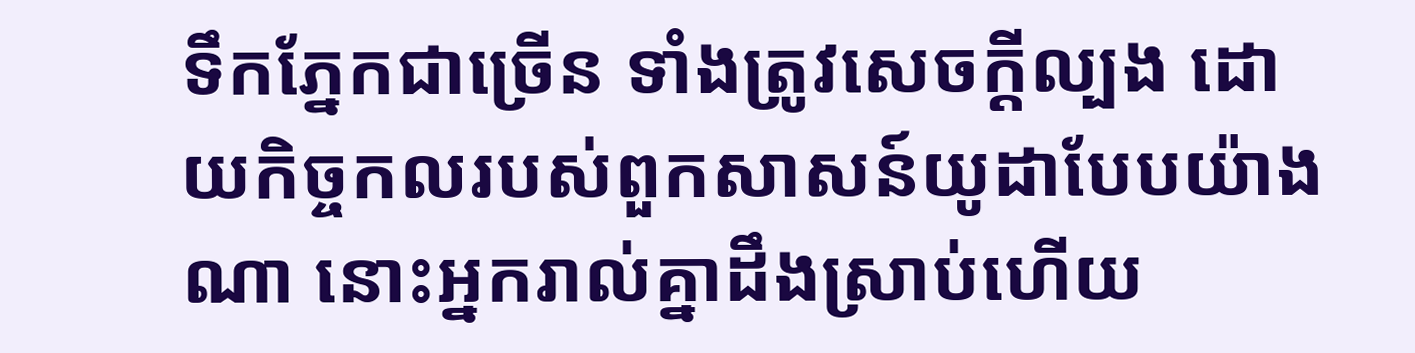ទឹកភ្នែកជាច្រើន ទាំងត្រូវសេចក្ដីល្បង ដោយកិច្ចកលរបស់ពួកសាសន៍យូដាបែបយ៉ាងណា នោះអ្នករាល់គ្នាដឹងស្រាប់ហើយ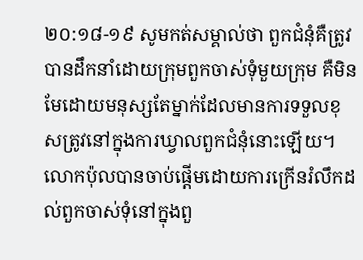២០:១៨-១៩ សូមកត់សម្គាល់ថា ពួកជំនុំគឺត្រូវបានដឹកនាំដោយក្រុមពួកចាស់ទុំមួយក្រុម គឺមិនមែដោយមនុស្សតែម្នាក់ដែលមានការទទួលខុសត្រូវនៅក្នុងការឃ្វាលពួកជំនុំនោះឡើយ។
លោកប៉ុលបានចាប់ផ្តើមដោយការក្រើនរំលឹកដល់ពួកចាស់ទុំនៅក្នុងពួ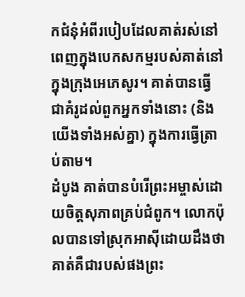កជំនុំអំពីរបៀបដែលគាត់រស់នៅពេញក្នុងបេកសកម្មរបស់គាត់នៅក្នុងក្រុងអេភេសូរ។ គាត់បានធ្វើជាគំរូដល់ពួកអ្នកទាំងនោះ (និងយើងទាំងអស់គ្នា) ក្នុងការធ្វើត្រាប់តាម។
ដំបូង គាត់បានបំរើព្រះអម្ចាស់ដោយចិត្តសុភាពគ្រប់ជំពូក។ លោកប៉ុលបានទៅស្រុកអាស៊ីដោយដឹងថា គាត់គឺជារបស់ផងព្រះ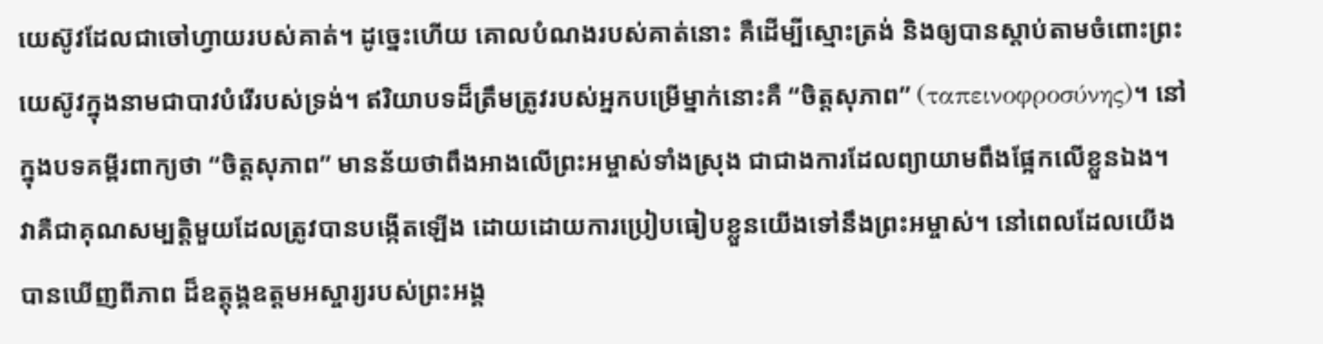យេស៊ូវដែលជាចៅហ្វាយរបស់គាត់។ ដូច្នេះហើយ គោលបំណងរបស់គាត់នោះ គឺដើម្បីស្មោះត្រង់ និងឲ្យបានស្តាប់តាមចំពោះព្រះយេស៊ូវក្នុងនាមជាបាវបំរើរបស់ទ្រង់។ ឥរិយាបទដ៏ត្រឹមត្រូវរបស់អ្នកបម្រើម្នាក់នោះគឺ “ចិត្តសុភាព” (ταπεινοφροσύνης)។ នៅក្នុងបទគម្ពីរពាក្យថា “ចិត្តសុភាព” មានន័យថាពឹងអាងលើព្រះអម្ចាស់ទាំងស្រុង ជាជាងការដែលព្យាយាមពឹងផ្អែកលើខ្លួនឯង។ វាគឺជាគុណសម្បត្តិមួយដែលត្រូវបានបង្កើតឡើង ដោយដោយការប្រៀបធៀបខ្លួនយើងទៅនឹងព្រះអម្ចាស់។ នៅពេលដែលយើងបានឃើញពីភាព ដ៏ឧត្តុង្គឧត្តមអស្ចារ្យរបស់ព្រះអង្គ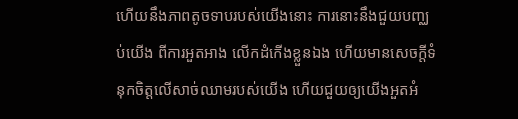ហើយនឹងភាពតូចទាបរបស់យើងនោះ ការនោះនឹងជួយបញ្ឈប់យើង ពីការអួតអាង លើកដំកើងខ្លួនឯង ហើយមានសេចក្តីទំនុកចិត្តលើសាច់ឈាមរបស់យើង ហើយជួយឲ្យយើងអួតអំ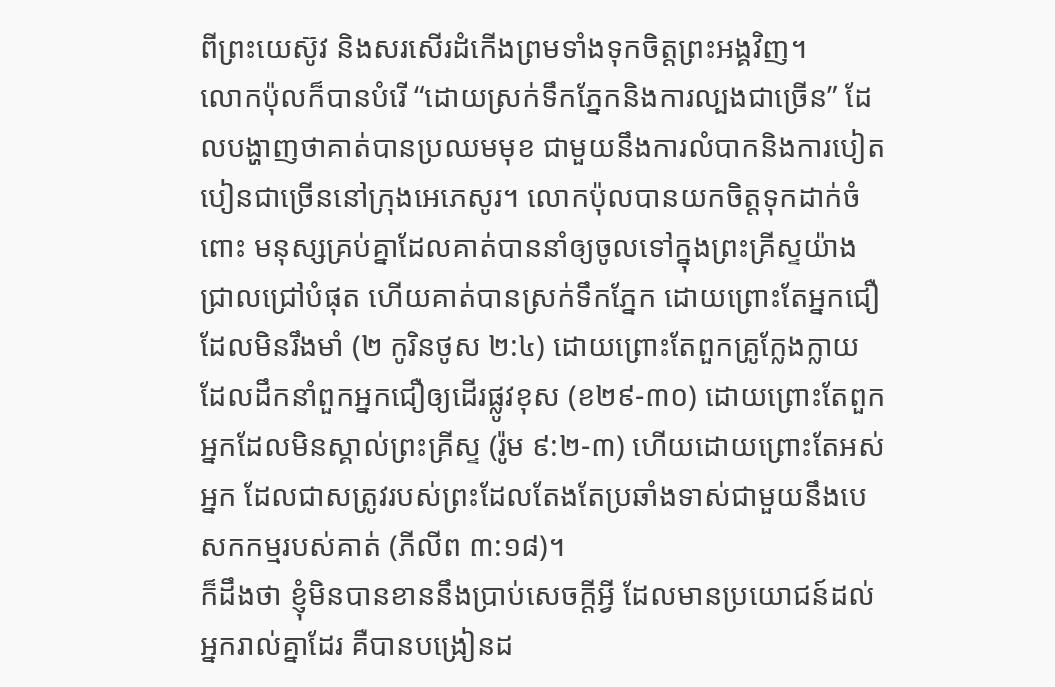ពីព្រះយេស៊ូវ និងសរសើរដំកើងព្រមទាំងទុកចិត្តព្រះអង្គវិញ។
លោកប៉ុលក៏បានបំរើ “ដោយស្រក់ទឹកភ្នែកនិងការល្បងជាច្រើន” ដែលបង្ហាញថាគាត់បានប្រឈមមុខ ជាមួយនឹងការលំបាកនិងការបៀតបៀនជាច្រើននៅក្រុងអេភេសូរ។ លោកប៉ុលបានយកចិត្តទុកដាក់ចំពោះ មនុស្សគ្រប់គ្នាដែលគាត់បាននាំឲ្យចូលទៅក្នុងព្រះគ្រីស្ទយ៉ាងជ្រាលជ្រៅបំផុត ហើយគាត់បានស្រក់ទឹកភ្នែក ដោយព្រោះតែអ្នកជឿដែលមិនរឹងមាំ (២ កូរិនថូស ២:៤) ដោយព្រោះតែពួកគ្រូក្លែងក្លាយដែលដឹកនាំពួកអ្នកជឿឲ្យដើរផ្លូវខុស (ខ២៩-៣០) ដោយព្រោះតែពួកអ្នកដែលមិនស្គាល់ព្រះគ្រីស្ទ (រ៉ូម ៩:២-៣) ហើយដោយព្រោះតែអស់អ្នក ដែលជាសត្រូវរបស់ព្រះដែលតែងតែប្រឆាំងទាស់ជាមួយនឹងបេសកកម្មរបស់គាត់ (ភីលីព ៣:១៨)។
ក៏ដឹងថា ខ្ញុំមិនបានខាននឹងប្រាប់សេចក្ដីអ្វី ដែលមានប្រយោជន៍ដល់អ្នករាល់គ្នាដែរ គឺបានបង្រៀនដ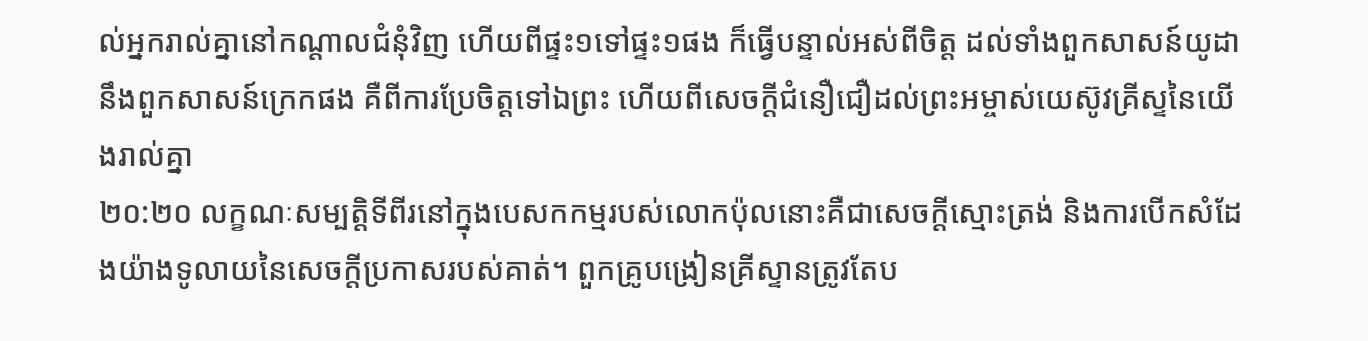ល់អ្នករាល់គ្នានៅកណ្តាលជំនុំវិញ ហើយពីផ្ទះ១ទៅផ្ទះ១ផង ក៏ធ្វើបន្ទាល់អស់ពីចិត្ត ដល់ទាំងពួកសាសន៍យូដា នឹងពួកសាសន៍ក្រេកផង គឺពីការប្រែចិត្តទៅឯព្រះ ហើយពីសេចក្ដីជំនឿជឿដល់ព្រះអម្ចាស់យេស៊ូវគ្រីស្ទនៃយើងរាល់គ្នា
២០:២០ លក្ខណៈសម្បត្តិទីពីរនៅក្នុងបេសកកម្មរបស់លោកប៉ុលនោះគឺជាសេចក្តីស្មោះត្រង់ និងការបើកសំដែងយ៉ាងទូលាយនៃសេចក្តីប្រកាសរបស់គាត់។ ពួកគ្រូបង្រៀនគ្រីស្ទានត្រូវតែប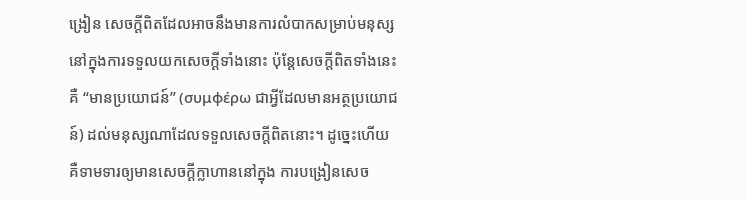ង្រៀន សេចក្តីពិតដែលអាចនឹងមានការលំបាកសម្រាប់មនុស្សនៅក្នុងការទទួលយកសេចក្តីទាំងនោះ ប៉ុន្តែសេចក្តីពិតទាំងនេះគឺ “មានប្រយោជន៍” (συμφέρω ជាអ្វីដែលមានអត្ថប្រយោជន៍) ដល់មនុស្សណាដែលទទួលសេចក្តីពិតនោះ។ ដូច្នេះហើយ គឺទាមទារឲ្យមានសេចក្តីក្លាហាននៅក្នុង ការបង្រៀនសេច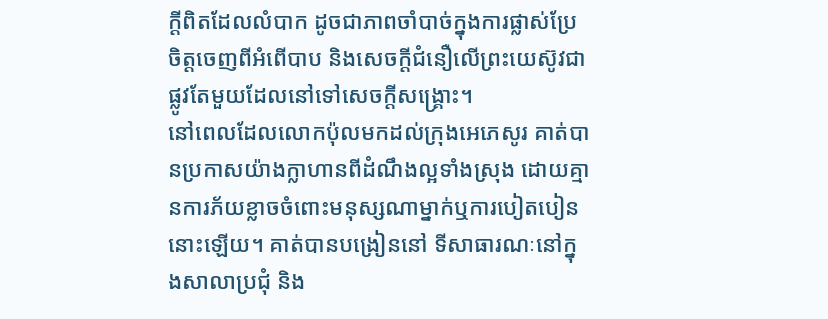ក្តីពិតដែលលំបាក ដូចជាភាពចាំបាច់ក្នុងការផ្លាស់ប្រែចិត្តចេញពីអំពើបាប និងសេចក្តីជំនឿលើព្រះយេស៊ូវជាផ្លូវតែមួយដែលនៅទៅសេចក្តីសង្រ្គោះ។
នៅពេលដែលលោកប៉ុលមកដល់ក្រុងអេភេសូរ គាត់បានប្រកាសយ៉ាងក្លាហានពីដំណឹងល្អទាំងស្រុង ដោយគ្មានការភ័យខ្លាចចំពោះមនុស្សណាម្នាក់ឬការបៀតបៀននោះឡើយ។ គាត់បានបង្រៀននៅ ទីសាធារណៈនៅក្នុងសាលាប្រជុំ និង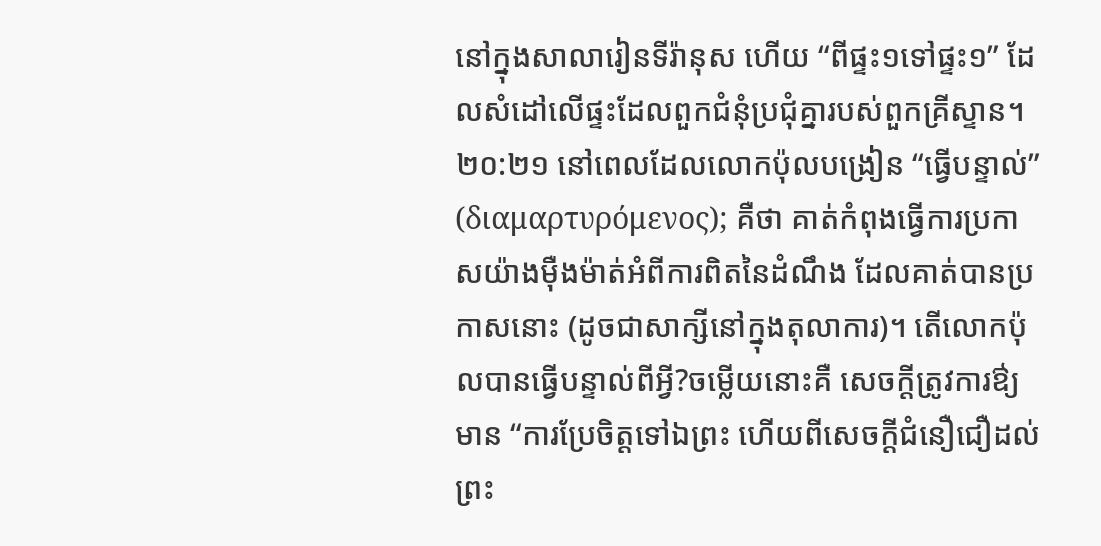នៅក្នុងសាលារៀនទីរ៉ានុស ហើយ “ពីផ្ទះ១ទៅផ្ទះ១” ដែលសំដៅលើផ្ទះដែលពួកជំនុំប្រជុំគ្នារបស់ពួកគ្រីស្ទាន។
២០:២១ នៅពេលដែលលោកប៉ុលបង្រៀន “ធ្វើបន្ទាល់” (διαμαρτυρόμενος); គឺថា គាត់កំពុងធ្វើការប្រកាសយ៉ាងម៉ឺងម៉ាត់អំពីការពិតនៃដំណឹង ដែលគាត់បានប្រកាសនោះ (ដូចជាសាក្សីនៅក្នុងតុលាការ)។ តើលោកប៉ុលបានធ្វើបន្ទាល់ពីអ្វី?ចម្លើយនោះគឺ សេចក្តីត្រូវការឳ្យមាន “ការប្រែចិត្តទៅឯព្រះ ហើយពីសេចក្ដីជំនឿជឿដល់ព្រះ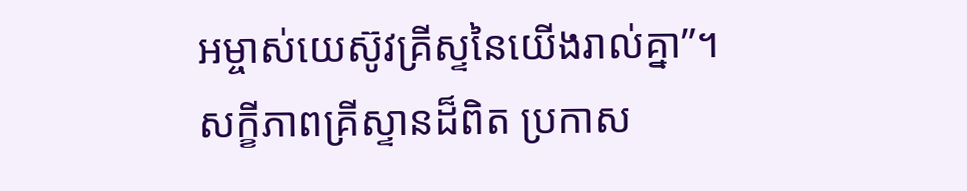អម្ចាស់យេស៊ូវគ្រីស្ទនៃយើងរាល់គ្នា”។
សក្ខីភាពគ្រីស្ទានដ៏ពិត ប្រកាស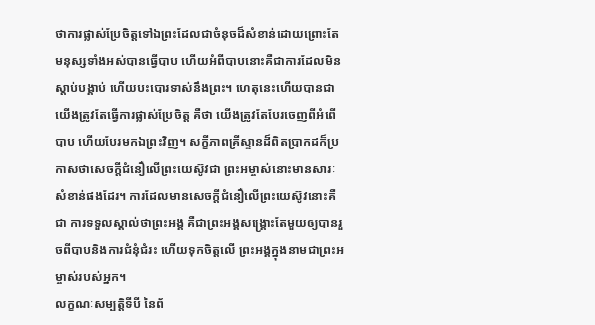ថាការផ្លាស់ប្រែចិត្តទៅឯព្រះដែលជាចំនុចដ៏សំខាន់ដោយព្រោះតែ មនុស្សទាំងអស់បានធ្វើបាប ហើយអំពីបាបនោះគឺជាការដែលមិនស្តាប់បង្គាប់ ហើយបះបោរទាស់នឹងព្រះ។ ហេតុនេះហើយបានជាយើងត្រូវតែធ្វើការផ្លាស់ប្រែចិត្ត គឺថា យើងត្រូវតែបែរចេញពីអំពើបាប ហើយបែរមកឯព្រះវិញ។ សក្ខីភាពគ្រីស្ទានដ៏ពិតប្រាកដក៏ប្រកាសថាសេចក្តីជំនឿលើព្រះយេស៊ូវជា ព្រះអម្ចាស់នោះមានសារៈសំខាន់ផងដែរ។ ការដែលមានសេចក្តីជំនឿលើព្រះយេស៊ូវនោះគឺជា ការទទួលស្គាល់ថាព្រះអង្គ គឺជាព្រះអង្គសង្រ្គោះតែមួយឲ្យបានរួចពីបាបនិងការជំនុំជំរះ ហើយទុកចិត្តលើ ព្រះអង្គក្នុងនាមជាព្រះអម្ចាស់របស់អ្នក។
លក្ខណៈសម្បត្តិទីបី នៃព័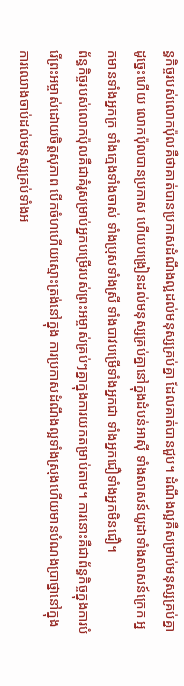ន្ធកិច្ចរបស់លោកប៉ុលគឺថាគាត់បានប្រកាសដំណឹងល្អដល់មនុស្សគ្រប់គ្នា ដែលគាត់បានជួប។ ដំណឹងល្អគឺសម្រាប់មនុស្សគ្រប់គ្នា ដូច្នេះហើយ លោកប៉ុលបានប្រកាស ហើយបង្រៀនដល់មនុស្សគ្រប់គ្នានៅក្នុងដំបន់អាស៊ី ទាំងសាសន៍យូដាទាំងសាសន៍ក្រេក អ្នកមានទាំងអ្នកក្រ ទាំងក្មេងទាំងចាស់ ទាំងប្រុសទាំងស្រី ទាំងបាវបម្រើទាំងអ្នកជា ទាំងអ្នកជឿទាំងអ្នកមិនជឿ។
ព័ន្ធកិច្ចរបស់លោកប៉ុលគឺជាគំរូសម្រាប់អ្នកបម្រើរបស់ព្រះអម្ចាស់គ្រប់ៗគ្នាក្នុងការយកតម្រាប់តាម។ ការនោះគឺជាព័ន្ធកិច្ចក្នុងការបំរើព្រះអម្ចាស់ដោយចិត្តសុភាព បើកចំហហើយស្មោះត្រង់នៅក្នុង ការប្រកាសដំណឹងល្អទាំងស្រុងហើយមានបំណងប្រាថ្នានៅក្នុងការឈោងចាប់ដល់មនុស្សគ្រប់ទាំងអ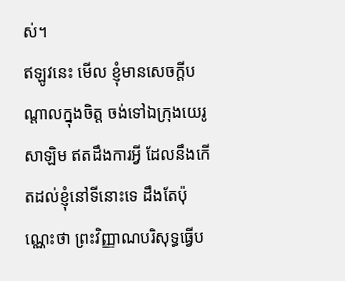ស់។
ឥឡូវនេះ មើល ខ្ញុំមានសេចក្ដីបណ្តាលក្នុងចិត្ត ចង់ទៅឯក្រុងយេរូសាឡិម ឥតដឹងការអ្វី ដែលនឹងកើតដល់ខ្ញុំនៅទីនោះទេ ដឹងតែប៉ុណ្ណេះថា ព្រះវិញ្ញាណបរិសុទ្ធធ្វើប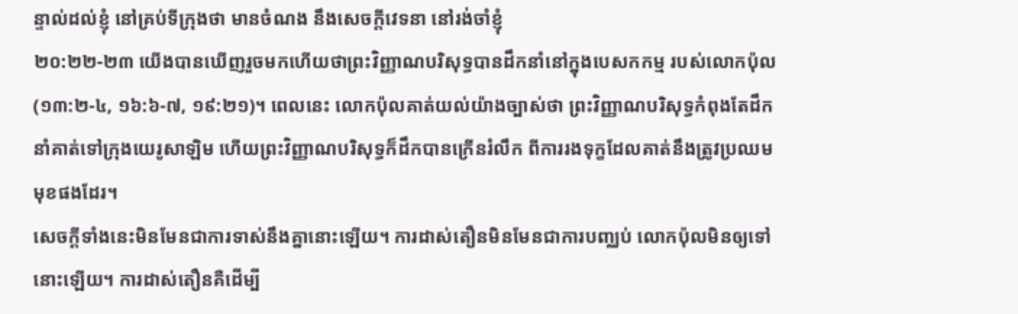ន្ទាល់ដល់ខ្ញុំ នៅគ្រប់ទីក្រុងថា មានចំណង នឹងសេចក្ដីវេទនា នៅរង់ចាំខ្ញុំ
២០:២២-២៣ យើងបានឃើញរួចមកហើយថាព្រះវិញ្ញាណបរិសុទ្ធបានដឹកនាំនៅក្នុងបេសកកម្ម របស់លោកប៉ុល (១៣:២-៤, ១៦:៦-៧, ១៩:២១)។ ពេលនេះ លោកប៉ុលគាត់យល់យ៉ាងច្បាស់ថា ព្រះវិញ្ញាណបរិសុទ្ធកំពុងតែដឹកនាំគាត់ទៅក្រុងយេរូសាឡិម ហើយព្រះវិញ្ញាណបរិសុទ្ធក៏ដឹកបានក្រើនរំលឹក ពីការរងទុក្ខដែលគាត់នឹងត្រូវប្រឈមមុខផងដែរ។
សេចក្តីទាំងនេះមិនមែនជាការទាស់នឹងគ្នានោះឡើយ។ ការដាស់តឿនមិនមែនជាការបញ្ឈប់ លោកប៉ុលមិនឲ្យទៅនោះឡើយ។ ការដាស់តឿនគឺដើម្បី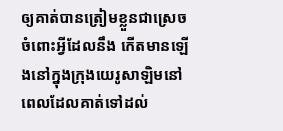ឲ្យគាត់បានត្រៀមខ្លួនជាស្រេចចំពោះអ្វីដែលនឹង កើតមានឡើងនៅក្នុងក្រុងយេរូសាឡិមនៅពេលដែលគាត់ទៅដល់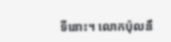ទីនោះ។ លោកប៉ុលនឹ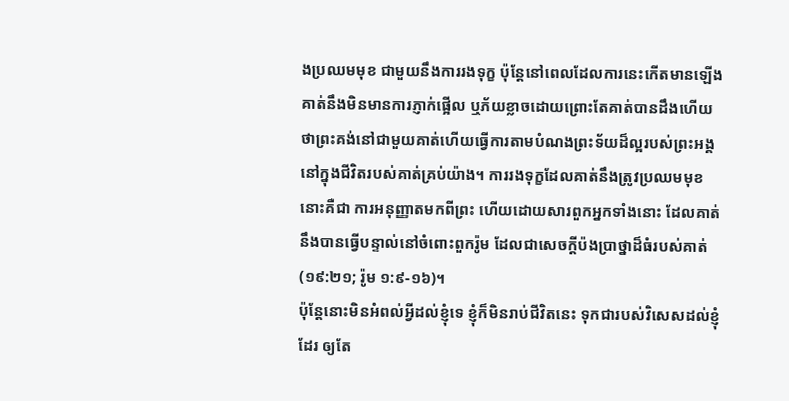ងប្រឈមមុខ ជាមួយនឹងការរងទុក្ខ ប៉ុន្តែនៅពេលដែលការនេះកើតមានឡើង គាត់នឹងមិនមានការភ្ញាក់ផ្អើល ឬភ័យខ្លាចដោយព្រោះតែគាត់បានដឹងហើយថាព្រះគង់នៅជាមួយគាត់ហើយធ្វើការតាមបំណងព្រះទ័យដ៏ល្អរបស់ព្រះអង្គនៅក្នុងជីវិតរបស់គាត់គ្រប់យ៉ាង។ ការរងទុក្ខដែលគាត់នឹងត្រូវប្រឈមមុខនោះគឺជា ការអនុញ្ញាតមកពីព្រះ ហើយដោយសារពួកអ្នកទាំងនោះ ដែលគាត់នឹងបានធ្វើបន្ទាល់នៅចំពោះពួករ៉ូម ដែលជាសេចក្តីប៉ងប្រាថ្នាដ៏ធំរបស់គាត់ (១៩:២១; រ៉ូម ១:៩-១៦)។
ប៉ុន្តែនោះមិនអំពល់អ្វីដល់ខ្ញុំទេ ខ្ញុំក៏មិនរាប់ជីវិតនេះ ទុកជារបស់វិសេសដល់ខ្ញុំដែរ ឲ្យតែ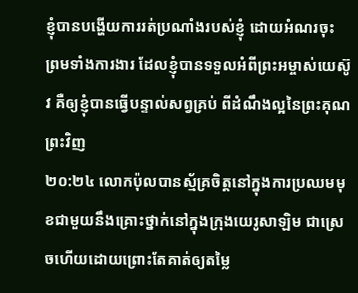ខ្ញុំបានបង្ហើយការរត់ប្រណាំងរបស់ខ្ញុំ ដោយអំណរចុះ ព្រមទាំងការងារ ដែលខ្ញុំបានទទួលអំពីព្រះអម្ចាស់យេស៊ូវ គឺឲ្យខ្ញុំបានធ្វើបន្ទាល់សព្វគ្រប់ ពីដំណឹងល្អនៃព្រះគុណព្រះវិញ
២០:២៤ លោកប៉ុលបានស្ម័គ្រចិត្តនៅក្នុងការប្រឈមមុខជាមួយនឹងគ្រោះថ្នាក់នៅក្នុងក្រុងយេរូសាឡិម ជាស្រេចហើយដោយព្រោះតែគាត់ឲ្យតម្លៃ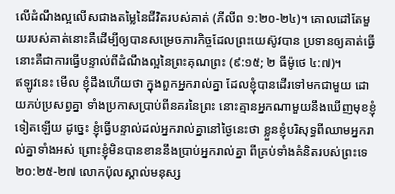លើដំណឹងល្អលើសជាងតម្លៃនៃជីវិតរបស់គាត់ (ភីលីព ១:២០-២៤)។ គោលដៅតែមួយរបស់គាត់នោះគឺដើម្បីឲ្យបានសម្រេចភារកិច្ចដែលព្រះយេស៊ូវបាន ប្រទានឲ្យគាត់ធ្វើនោះគឺជាការធ្វើបន្ទាល់ពីដំណឹងល្អនៃព្រះគុណព្រះ (៩:១៥; ២ ធីម៉ូថេ ៤:៧)។
ឥឡូវនេះ មើល ខ្ញុំដឹងហើយថា ក្នុងពួកអ្នករាល់គ្នា ដែលខ្ញុំបានដើរទៅមកជាមួយ ដោយភប់ប្រសព្វគ្នា ទាំងប្រកាសប្រាប់ពីនគរនៃព្រះ នោះគ្មានអ្នកណាមួយនឹងឃើញមុខខ្ញុំទៀតឡើយ ដូច្នេះ ខ្ញុំធ្វើបន្ទាល់ដល់អ្នករាល់គ្នានៅថ្ងៃនេះថា ខ្លួនខ្ញុំបរិសុទ្ធពីឈាមអ្នករាល់គ្នាទាំងអស់ ព្រោះខ្ញុំមិនបានខាននឹងប្រាប់អ្នករាល់គ្នា ពីគ្រប់ទាំងគំនិតរបស់ព្រះទេ
២០:២៥-២៧ លោកប៉ុលស្គាល់មនុស្ស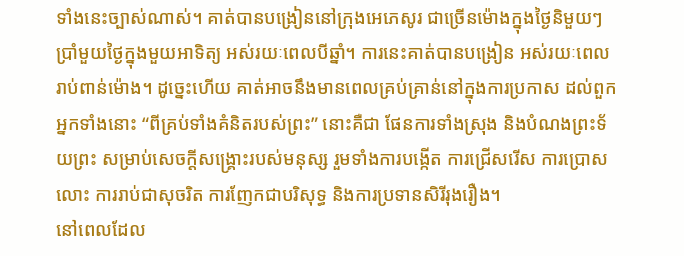ទាំងនេះច្បាស់ណាស់។ គាត់បានបង្រៀននៅក្រុងអេភេសូរ ជាច្រើនម៉ោងក្នុងថ្ងៃនិមួយៗ ប្រាំមួយថ្ងៃក្នុងមួយអាទិត្យ អស់រយៈពេលបីឆ្នាំ។ ការនេះគាត់បានបង្រៀន អស់រយៈពេលរាប់ពាន់ម៉ោង។ ដូច្នេះហើយ គាត់អាចនឹងមានពេលគ្រប់គ្រាន់នៅក្នុងការប្រកាស ដល់ពួកអ្នកទាំងនោះ “ពីគ្រប់ទាំងគំនិតរបស់ព្រះ” នោះគឺជា ផែនការទាំងស្រុង និងបំណងព្រះទ័យព្រះ សម្រាប់សេចក្តីសង្រ្គោះរបស់មនុស្ស រួមទាំងការបង្កើត ការជ្រើសរើស ការប្រោសលោះ ការរាប់ជាសុចរិត ការញែកជាបរិសុទ្ធ និងការប្រទានសិរីរុងរឿង។
នៅពេលដែល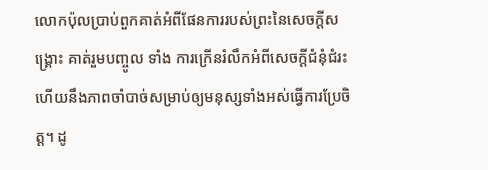លោកប៉ុលប្រាប់ពួកគាត់អំពីផែនការរបស់ព្រះនៃសេចក្តីសង្រ្គោះ គាត់រួមបញ្ចូល ទាំង ការក្រើនរំលឹកអំពីសេចក្តីជំនុំជំរះ ហើយនឹងភាពចាំបាច់សម្រាប់ឲ្យមនុស្សទាំងអស់ធ្វើការប្រែចិត្ត។ ដូ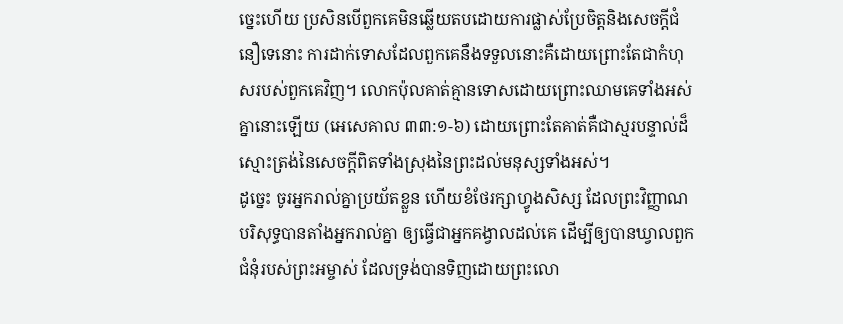ច្នេះហើយ ប្រសិនបើពួកគេមិនឆ្លើយតបដោយការផ្លាស់ប្រែចិត្តនិងសេចក្តីជំនឿទេនោះ ការដាក់ទោសដែលពួកគេនឹងទទួលនោះគឺដោយព្រោះតែជាកំហុសរបស់ពួកគេវិញ។ លោកប៉ុលគាត់គ្មានទោសដោយព្រោះឈាមគេទាំងអស់គ្នានោះឡើយ (អេសេគាល ៣៣:១-៦) ដោយព្រោះតែគាត់គឺជាស្មរបន្ទាល់ដ៏ស្មោះត្រង់នៃសេចក្តីពិតទាំងស្រុងនៃព្រះដល់មនុស្សទាំងអស់។
ដូច្នេះ ចូរអ្នករាល់គ្នាប្រយ័តខ្លួន ហើយខំថែរក្សាហ្វូងសិស្ស ដែលព្រះវិញ្ញាណបរិសុទ្ធបានតាំងអ្នករាល់គ្នា ឲ្យធ្វើជាអ្នកគង្វាលដល់គេ ដើម្បីឲ្យបានឃ្វាលពួកជំនុំរបស់ព្រះអម្ចាស់ ដែលទ្រង់បានទិញដោយព្រះលោ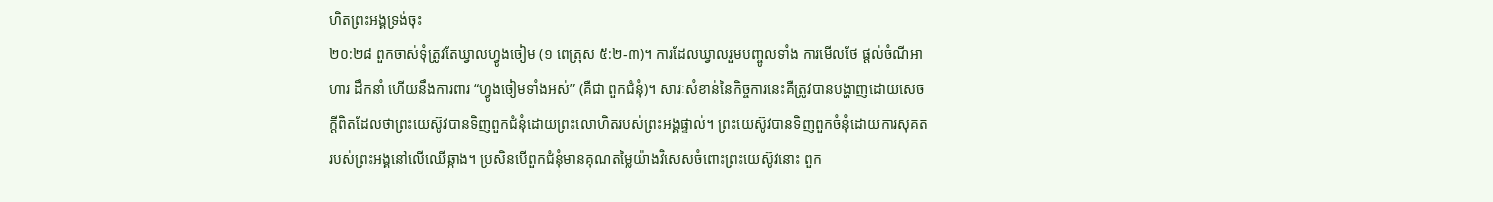ហិតព្រះអង្គទ្រង់ចុះ
២០:២៨ ពួកចាស់ទុំត្រូវតែឃ្វាលហ្វូងចៀម (១ ពេត្រុស ៥:២-៣)។ ការដែលឃ្វាលរួមបញ្ចូលទាំង ការមើលថែ ផ្តល់ចំណីអាហារ ដឹកនាំ ហើយនឹងការពារ “ហ្វូងចៀមទាំងអស់” (គឺជា ពួកជំនុំ)។ សារៈសំខាន់នៃកិច្ចការនេះគឺត្រូវបានបង្ហាញដោយសេចក្តីពិតដែលថាព្រះយេស៊ូវបានទិញពួកជំនុំដោយព្រះលោហិតរបស់ព្រះអង្គផ្ទាល់។ ព្រះយេស៊ូវបានទិញពួកចំនុំដោយការសុគតរបស់ព្រះអង្គនៅលើឈើឆ្កាង។ ប្រសិនបើពួកជំនុំមានគុណតម្លៃយ៉ាងវិសេសចំពោះព្រះយេស៊ូវនោះ ពួក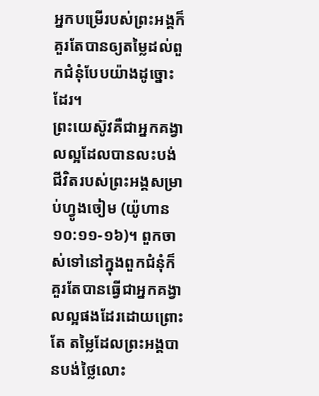អ្នកបម្រើរបស់ព្រះអង្គក៏គួរតែបានឲ្យតម្លៃដល់ពួកជំនុំបែបយ៉ាងដូច្នោះដែរ។
ព្រះយេស៊ូវគឺជាអ្នកគង្វាលល្អដែលបានលះបង់ជីវិតរបស់ព្រះអង្គសម្រាប់ហ្វូងចៀម (យ៉ូហាន ១០:១១-១៦)។ ពួកចាស់ទៅនៅក្នុងពួកជំនុំក៏គួរតែបានធ្វើជាអ្នកគង្វាលល្អផងដែរដោយព្រោះតែ តម្លៃដែលព្រះអង្គបានបង់ថ្លៃលោះ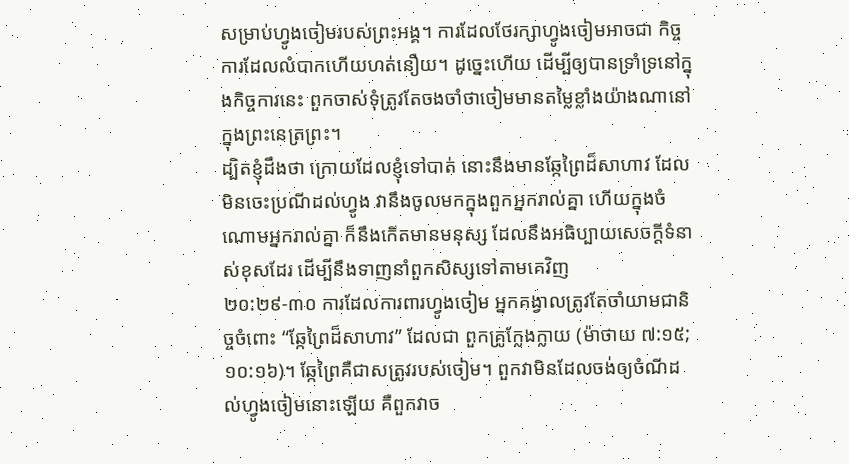សម្រាប់ហ្វូងចៀមរបស់ព្រះអង្គ។ ការដែលថែរក្សាហ្វូងចៀមអាចជា កិច្ចការដែលលំបាកហើយហត់នឿយ។ ដូច្នេះហើយ ដើម្បីឲ្យបានទ្រាំទ្រនៅក្នុងកិច្ចការនេះ ពួកចាស់ទុំត្រូវតែចងចាំថាចៀមមានតម្លៃខ្លាំងយ៉ាងណានៅក្នុងព្រះនេត្រព្រះ។
ដ្បិតខ្ញុំដឹងថា ក្រោយដែលខ្ញុំទៅបាត់ នោះនឹងមានឆ្កែព្រៃដ៏សាហាវ ដែលមិនចេះប្រណីដល់ហ្វូង វានឹងចូលមកក្នុងពួកអ្នករាល់គ្នា ហើយក្នុងចំណោមអ្នករាល់គ្នា ក៏នឹងកើតមានមនុស្ស ដែលនឹងអធិប្បាយសេចក្ដីទំនាស់ខុសដែរ ដើម្បីនឹងទាញនាំពួកសិស្សទៅតាមគេវិញ
២០:២៩-៣០ ការដែលការពារហ្វូងចៀម អ្នកគង្វាលត្រូវតែចាំយាមជានិច្ចចំពោះ “ឆ្កែព្រៃដ៏សាហាវ” ដែលជា ពួកគ្រូក្លែងក្លាយ (ម៉ាថាយ ៧:១៥; ១០:១៦)។ ឆ្កែព្រៃគឺជាសត្រូវរបស់ចៀម។ ពួកវាមិនដែលចង់ឲ្យចំណីដល់ហ្វូងចៀមនោះឡើយ គឺពួកវាច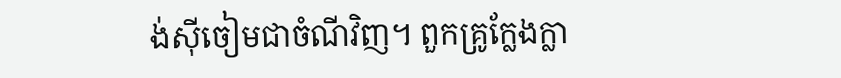ង់ស៊ីចៀមជាចំណីវិញ។ ពួកគ្រូក្លែងក្លា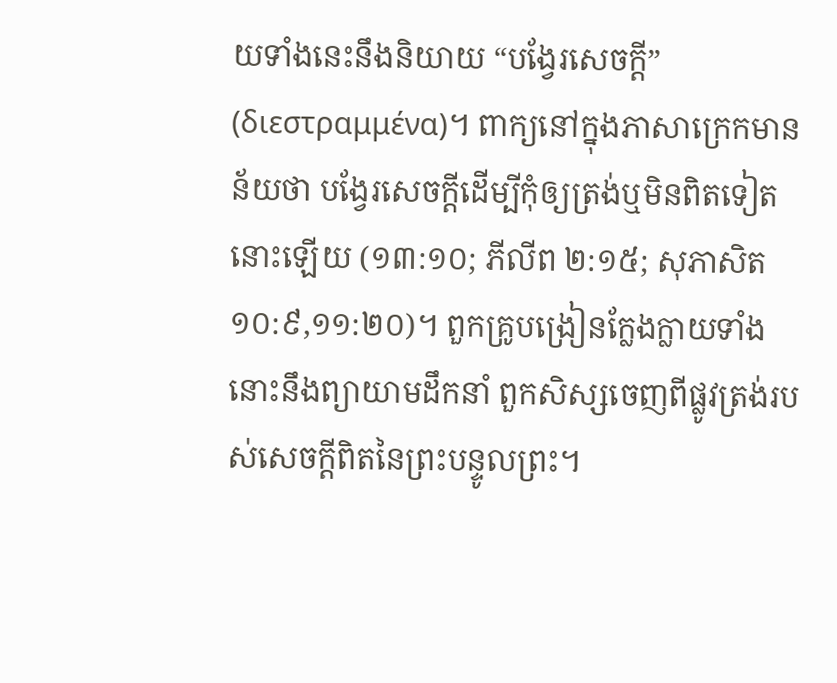យទាំងនេះនឹងនិយាយ “បង្វែរសេចក្តី” (διεστραμμένα)។ ពាក្យនៅក្នុងភាសាក្រេកមានន័យថា បង្វែរសេចក្តីដើម្បីកុំឲ្យត្រង់ឬមិនពិតទៀតនោះឡើយ (១៣:១០; ភីលីព ២:១៥; សុភាសិត ១០:៩,១១:២០)។ ពួកគ្រូបង្រៀនក្លែងក្លាយទាំងនោះនឹងព្យាយាមដឹកនាំ ពួកសិស្សចេញពីផ្លូវត្រង់របស់សេចក្តីពិតនៃព្រះបន្ទូលព្រះ។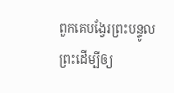ពួកគេបង្វែរព្រះបន្ទូលព្រះដើម្បីឲ្យ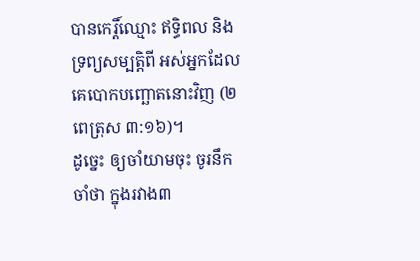បានកេរ្តិ៍ឈ្មោះ ឥទ្ធិពល និងទ្រព្យសម្បត្តិពី អស់អ្នកដែលគេបោកបញ្ឆោតនោះវិញ (២ ពេត្រុស ៣:១៦)។
ដូច្នេះ ឲ្យចាំយាមចុះ ចូរនឹកចាំថា ក្នុងរវាង៣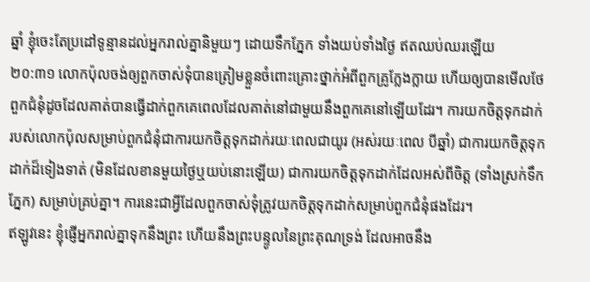ឆ្នាំ ខ្ញុំចេះតែប្រដៅទូន្មានដល់អ្នករាល់គ្នានិមួយៗ ដោយទឹកភ្នែក ទាំងយប់ទាំងថ្ងៃ ឥតឈប់ឈរឡើយ
២០:៣១ លោកប៉ុលចង់ឲ្យពួកចាស់ទុំបានត្រៀមខ្លួនចំពោះគ្រោះថ្នាក់អំពីពួកគ្រូក្លែងក្លាយ ហើយឲ្យបានមើលថែពួកជំនុំដូចដែលគាត់បានធ្វើដាក់ពួកគេពេលដែលគាត់នៅជាមួយនឹងពួកគេនៅឡើយដែរ។ ការយកចិត្តទុកដាក់របស់លោកប៉ុលសម្រាប់ពួកជំនុំជាការយកចិត្តទុកដាក់រយៈពេលជាយូរ (អស់រយៈពេល បីឆ្នាំ) ជាការយកចិត្តទុកដាក់ដ៏ទៀងទាត់ (មិនដែលខានមួយថ្ងៃឬយប់នោះឡើយ) ជាការយកចិត្តទុកដាក់ដែលអស់ពីចិត្ត (ទាំងស្រក់ទឹកភ្នែក) សម្រាប់គ្រប់គ្នា។ ការនេះជាអ្វីដែលពួកចាស់ទុំត្រូវយកចិត្តទុកដាក់សម្រាប់ពួកជំនុំផងដែរ។
ឥឡូវនេះ ខ្ញុំផ្ញើអ្នករាល់គ្នាទុកនឹងព្រះ ហើយនឹងព្រះបន្ទូលនៃព្រះគុណទ្រង់ ដែលអាចនឹង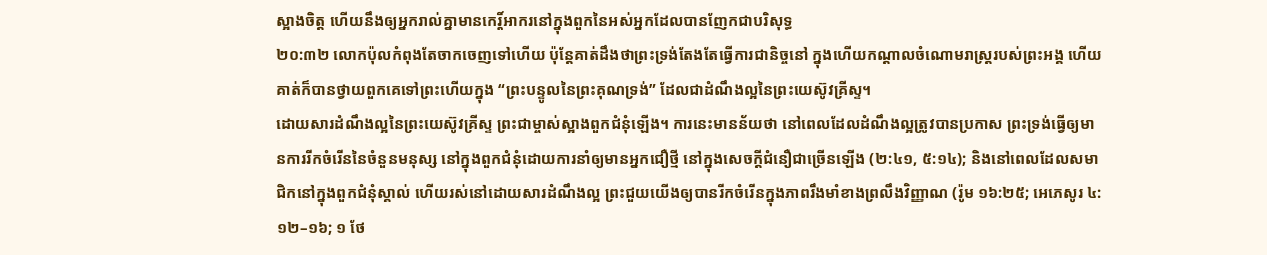ស្អាងចិត្ត ហើយនឹងឲ្យអ្នករាល់គ្នាមានកេរ្ដិ៍អាករនៅក្នុងពួកនៃអស់អ្នកដែលបានញែកជាបរិសុទ្ធ
២០:៣២ លោកប៉ុលកំពុងតែចាកចេញទៅហើយ ប៉ុន្តែគាត់ដឹងថាព្រះទ្រង់តែងតែធ្វើការជានិច្ចនៅ ក្នុងហើយកណ្តាលចំណោមរាស្រ្តរបស់ព្រះអង្គ ហើយគាត់ក៏បានថ្វាយពួកគេទៅព្រះហើយក្នុង “ព្រះបន្ទូលនៃព្រះគុណទ្រង់” ដែលជាដំណឹងល្អនៃព្រះយេស៊ូវគ្រីស្ទ។
ដោយសារដំណឹងល្អនៃព្រះយេស៊ូវគ្រីស្ទ ព្រះជាម្ចាស់ស្អាងពួកជំនុំឡើង។ ការនេះមានន័យថា នៅពេលដែលដំណឹងល្អត្រូវបានប្រកាស ព្រះទ្រង់ធ្វើឲ្យមានការរីកចំរើននៃចំនួនមនុស្ស នៅក្នុងពួកជំនុំដោយការនាំឲ្យមានអ្នកជឿថ្មី នៅក្នុងសេចក្តីជំនឿជាច្រើនឡើង (២:៤១, ៥:១៤); និងនៅពេលដែលសមាជិកនៅក្នុងពួកជំនុំស្គាល់ ហើយរស់នៅដោយសារដំណឹងល្អ ព្រះជួយយើងឲ្យបានរីកចំរើនក្នុងភាពរឹងមាំខាងព្រលឹងវិញ្ញាណ (រ៉ូម ១៦:២៥; អេភេសូរ ៤:១២–១៦; ១ ថែ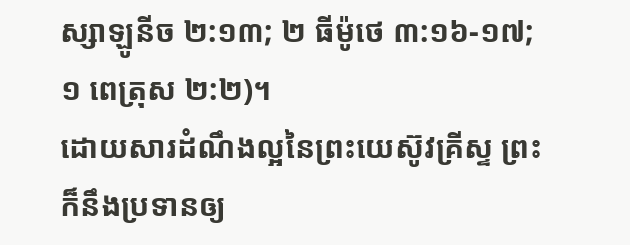ស្សាឡូនីច ២:១៣; ២ ធីម៉ូថេ ៣:១៦-១៧; ១ ពេត្រុស ២:២)។
ដោយសារដំណឹងល្អនៃព្រះយេស៊ូវគ្រីស្ទ ព្រះក៏នឹងប្រទានឲ្យ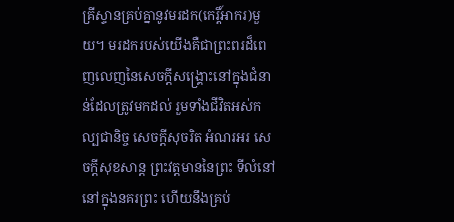គ្រីស្ទានគ្រប់គ្នានូវមរដក(កេរ្តិ៍អាករ)មួយ។ មរដករបស់យើងគឺជាព្រះពរដ៏ពេញលេញនៃសេចក្តីសង្រ្គោះនៅក្នុងជំនាន់ដែលត្រូវមកដល់ រួមទាំងជីវិតអស់កល្បជានិច្ច សេចក្តីសុចរិត អំណរអរ សេចក្តីសុខសាន្ត ព្រះវត្តមាននៃព្រះ ទីលំនៅនៅក្នុងនគរព្រះ ហើយនឹងគ្រប់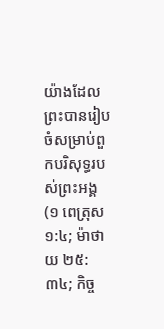យ៉ាងដែលព្រះបានរៀបចំសម្រាប់ពួកបរិសុទ្ធរបស់ព្រះអង្គ (១ ពេត្រុស ១:៤; ម៉ាថាយ ២៥:៣៤; កិច្ច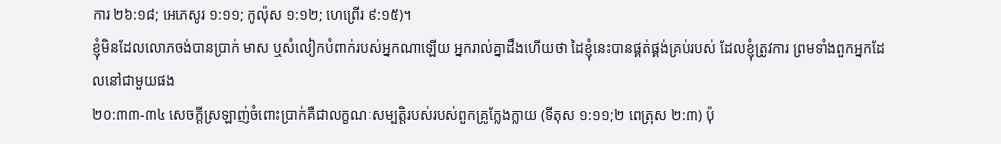ការ ២៦:១៨; អេភេសូរ ១:១១; កូល៉ុស ១:១២; ហេព្រើរ ៩:១៥)។
ខ្ញុំមិនដែលលោភចង់បានប្រាក់ មាស ឬសំលៀកបំពាក់របស់អ្នកណាឡើយ អ្នករាល់គ្នាដឹងហើយថា ដៃខ្ញុំនេះបានផ្គត់ផ្គង់គ្រប់របស់ ដែលខ្ញុំត្រូវការ ព្រមទាំងពួកអ្នកដែលនៅជាមួយផង
២០:៣៣-៣៤ សេចក្តីស្រឡាញ់ចំពោះប្រាក់គឺជាលក្ខណៈសម្បត្តិរបស់របស់ពួកគ្រូក្លែងក្លាយ (ទីតុស ១:១១;២ ពេត្រុស ២:៣) ប៉ុ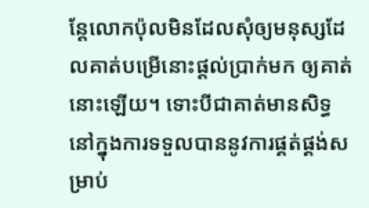ន្តែលោកប៉ុលមិនដែលសុំឲ្យមនុស្សដែលគាត់បម្រើនោះផ្តល់ប្រាក់មក ឲ្យគាត់នោះឡើយ។ ទោះបីជាគាត់មានសិទ្ធនៅក្នុងការទទួលបាននូវការផ្គត់ផ្គង់សម្រាប់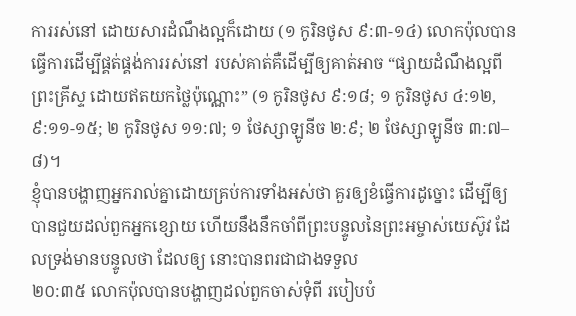ការរស់នៅ ដោយសារដំណឹងល្អក៏ដោយ (១ កូរិនថូស ៩:៣-១៤) លោកប៉ុលបានធ្វើការដើម្បីផ្គត់ផ្គង់ការរស់នៅ របស់គាត់គឺដើម្បីឲ្យគាត់អាច “ផ្សាយដំណឹងល្អពីព្រះគ្រីស្ទ ដោយឥតយកថ្លៃប៉ុណ្ណោះ” (១ កូរិនថូស ៩:១៨; ១ កូរិនថូស ៤:១២, ៩:១១-១៥; ២ កូរិនថូស ១១:៧; ១ ថែស្សាឡូនីច ២:៩; ២ ថែស្សាឡូនីច ៣:៧–៨)។
ខ្ញុំបានបង្ហាញអ្នករាល់គ្នាដោយគ្រប់ការទាំងអស់ថា គួរឲ្យខំធ្វើការដូច្នោះ ដើម្បីឲ្យបានជួយដល់ពួកអ្នកខ្សោយ ហើយនឹងនឹកចាំពីព្រះបន្ទូលនៃព្រះអម្ចាស់យេស៊ូវ ដែលទ្រង់មានបន្ទូលថា ដែលឲ្យ នោះបានពរជាជាងទទួល
២០:៣៥ លោកប៉ុលបានបង្ហាញដល់ពួកចាស់ទុំពី របៀបបំ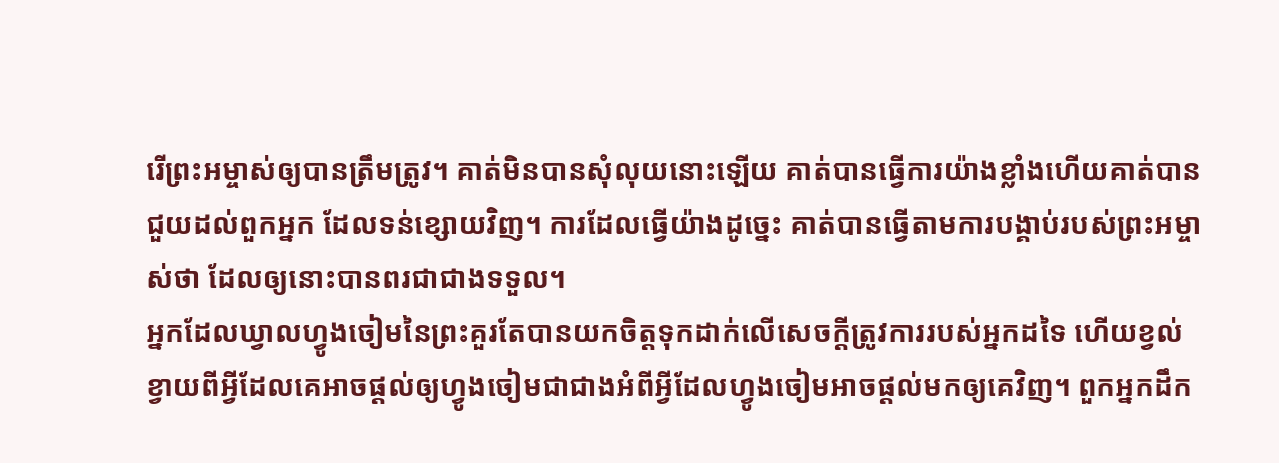រើព្រះអម្ចាស់ឲ្យបានត្រឹមត្រូវ។ គាត់មិនបានសុំលុយនោះឡើយ គាត់បានធ្វើការយ៉ាងខ្លាំងហើយគាត់បានជួយដល់ពួកអ្នក ដែលទន់ខ្សោយវិញ។ ការដែលធ្វើយ៉ាងដូច្នេះ គាត់បានធ្វើតាមការបង្គាប់របស់ព្រះអម្ចាស់ថា ដែលឲ្យនោះបានពរជាជាងទទួល។
អ្នកដែលឃ្វាលហ្វូងចៀមនៃព្រះគួរតែបានយកចិត្តទុកដាក់លើសេចក្តីត្រូវការរបស់អ្នកដទៃ ហើយខ្វល់ខ្វាយពីអ្វីដែលគេអាចផ្តល់ឲ្យហ្វូងចៀមជាជាងអំពីអ្វីដែលហ្វូងចៀមអាចផ្តល់មកឲ្យគេវិញ។ ពួកអ្នកដឹក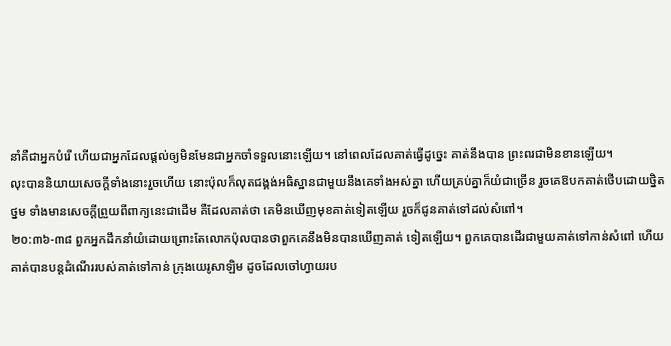នាំគឺជាអ្នកបំរើ ហើយជាអ្នកដែលផ្តល់ឲ្យមិនមែនជាអ្នកចាំទទួលនោះឡើយ។ នៅពេលដែលគាត់ធ្វើដូច្នេះ គាត់នឹងបាន ព្រះពរជាមិនខានឡើយ។
លុះបាននិយាយសេចក្ដីទាំងនោះរួចហើយ នោះប៉ុលក៏លុតជង្គង់អធិស្ឋានជាមួយនឹងគេទាំងអស់គ្នា ហើយគ្រប់គ្នាក៏យំជាច្រើន រួចគេឱបកគាត់ថើបដោយថ្និតថ្នម ទាំងមានសេចក្ដីព្រួយពីពាក្យនេះជាដើម គឺដែលគាត់ថា គេមិនឃើញមុខគាត់ទៀតឡើយ រួចក៏ជូនគាត់ទៅដល់សំពៅ។
២០:៣៦-៣៨ ពួកអ្នកដឹកនាំយំដោយព្រោះតែលោកប៉ុលបានថាពួកគេនឹងមិនបានឃើញគាត់ ទៀតឡើយ។ ពួកគេបានដើរជាមួយគាត់ទៅកាន់សំពៅ ហើយគាត់បានបន្តដំណើររបស់គាត់ទៅកាន់ ក្រុងយេរូសាឡិម ដូចដែលចៅហ្វាយរប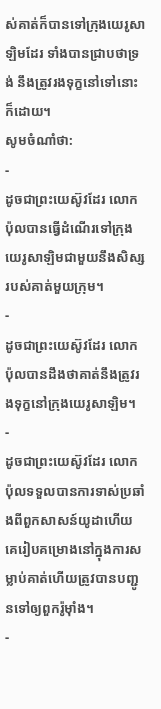ស់គាត់ក៏បានទៅក្រុងយេរូសាឡិមដែរ ទាំងបានជ្រាបថាទ្រង់ នឹងត្រូវរងទុក្ខនៅទៅនោះក៏ដោយ។
សូមចំណាំថា:
-
ដូចជាព្រះយេស៊ូវដែរ លោកប៉ុលបានធ្វើដំណើរទៅក្រុងយេរូសាឡិមជាមួយនឹងសិស្ស របស់គាត់មួយក្រុម។
-
ដូចជាព្រះយេស៊ូវដែរ លោកប៉ុលបានដឹងថាគាត់នឹងត្រូវរងទុក្ខនៅក្រុងយេរូសាឡិម។
-
ដូចជាព្រះយេស៊ូវដែរ លោកប៉ុលទទួលបានការទាស់ប្រឆាំងពីពួកសាសន៍យូដាហើយគេរៀបគម្រោងនៅក្នុងការសម្លាប់គាត់ហើយត្រូវបានបញ្ជូនទៅឲ្យពួករ៉ូម៉ាំង។
-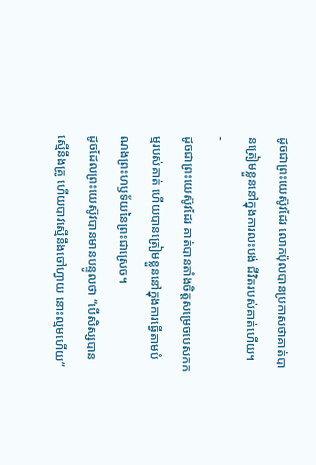ដូចជាព្រះយេស៊ូវដែរ លោកប៉ុលបានប្រកាសថាគាត់បានត្រៀមខ្លួននៅក្នុងការលះបង់ ជីវិតរបស់គាត់ហើយ។
-
ដូចជាព្រះយេស៊ូវដែរ គាត់បានតាំងចិត្តសម្រេចបេសកកម្មរបស់គាត់ ហើយបានត្រៀមខ្លួននៅក្នុងការធ្វើតាមបំណងព្រះហឫទ័យនៃព្រះជាស្រេច។
ដូចដែលព្រះយេស៊ូវបានមានបន្ទូលថា “បើសិស្សបានស្មើនឹងគ្រូ ហើយបាវស្មើនឹងចៅហ្វាយ នោះល្មមហើយ”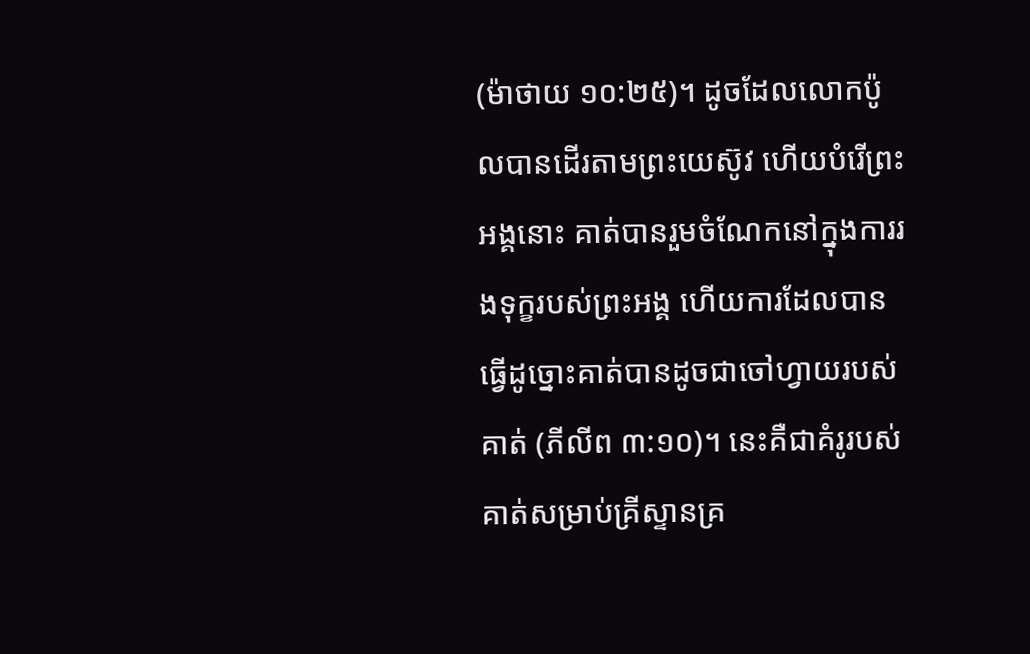(ម៉ាថាយ ១០:២៥)។ ដូចដែលលោកប៉ូលបានដើរតាមព្រះយេស៊ូវ ហើយបំរើព្រះអង្គនោះ គាត់បានរួមចំណែកនៅក្នុងការរងទុក្ខរបស់ព្រះអង្គ ហើយការដែលបានធ្វើដូច្នោះគាត់បានដូចជាចៅហ្វាយរបស់គាត់ (ភីលីព ៣:១០)។ នេះគឺជាគំរូរបស់គាត់សម្រាប់គ្រីស្ទានគ្រ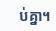ប់គ្នា។